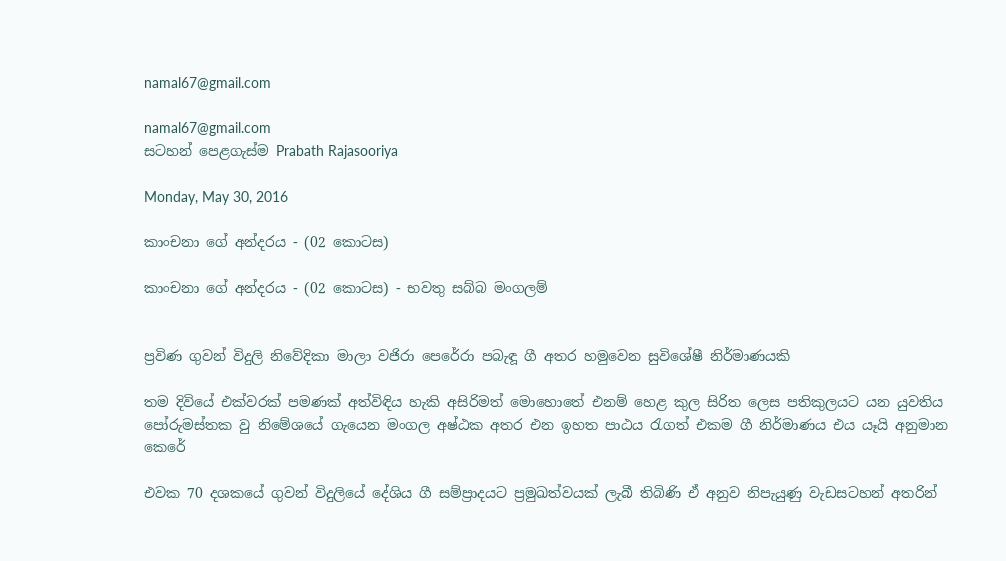namal67@gmail.com

namal67@gmail.com
සටහන් පෙළගැස්ම‍ Prabath Rajasooriya

Monday, May 30, 2016

කාංචනා ගේ අන්දරය - (02 කොටස)

කාංචනා ගේ අන්දරය - (02 කොටස) - භවතු සබ්බ මංගලම්


ප්‍රවිණ ගුවන් විදුලි නිවේදිකා මාලා වජිරා පෙරේරා පබැඳූ ගී අතර හමුවෙන සුවිශේෂී නිර්මාණයකි

තම දිවියේ එක්‌වරක්‌ පමණක්‌ අත්විඳිය හැකි අසිරිමත් මොහොතේ එනම් හෙළ කුල සිරිත ලෙස පතිකුලයට යන යුවතිය පෝරුමස්‌තක වු නිමේශයේ ගැයෙන මංගල අෂ්ඨක අතර එන ඉහත පාඨය රැගත් එකම ගී නිර්මාණය එය යෑයි අනුමාන කෙරේ

එවක 70 දශකයේ ගුවන් විදුලියේ දේශිය ගී සම්ප්‍රාදයට ප්‍රමුඛත්වයක්‌ ලැබී තිබිණි ඒ අනුව නිපැයුණු වැඩසටහන් අතරින්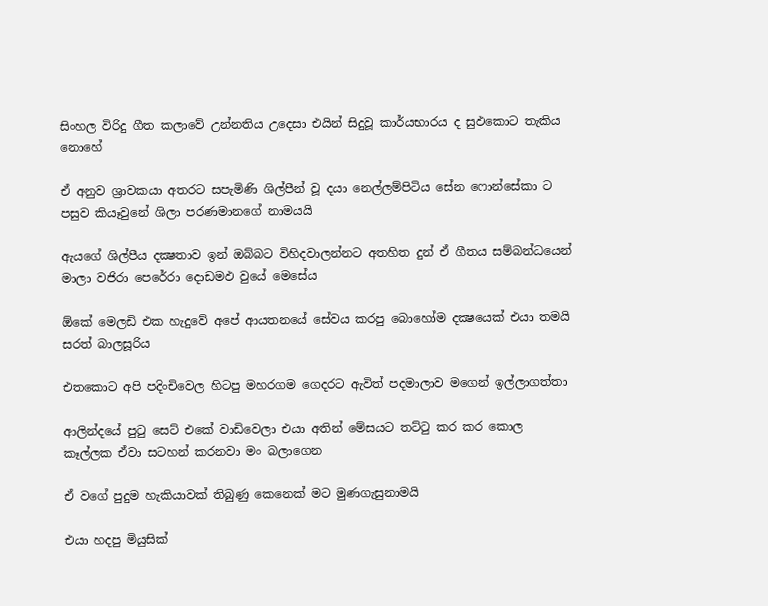සිංහල විරිදු ගීත කලාවේ උන්නතිය උදෙසා එයින් සිදුවූ කාර්යභාරය ද සුඵකොට තැකිය නොහේ

ඒ අනුව ශ්‍රාවකයා අතරට සපැමිණි ශිල්පීන් වූ දයා නෙල්ලම්පිටිය සේන ෆොන්සේකා ට පසුව කියෑවුනේ ශිලා පරණමානගේ නාමයයි

ඇයගේ ශිල්පීය දක්‍ෂතාව ඉන් ඔබ්බට විහිදවාලන්නට අතහිත දුන් ඒ ගීතය සම්බන්ධයෙන් මාලා වජිරා පෙරේරා දොඩමඵ වුයේ මෙසේය

ඕකේ මෙලඩි එක හැදුවේ අපේ ආයතනයේ සේවය කරපු බොහෝම දක්‍ෂයෙක්‌ එයා තමයි සරත් බාලසූරිය

එතකොට අපි පදිංචිවෙල හිටපු මහරගම ගෙදරට ඇවිත් පදමාලාව මගෙන් ඉල්ලාගත්තා

ආලින්දයේ පුටු සෙට්‌ එකේ වාඩිවෙලා එයා අතින් මේසයට තට්‌ටු කර කර කොල කෑල්ලක ඒවා සටහන් කරනවා මං බලාගෙන

ඒ වගේ පුදුම හැකියාවක්‌ තිබුණු කෙනෙක්‌ මට මුණගැසුනාමයි

එයා හදපු මියුසික්‌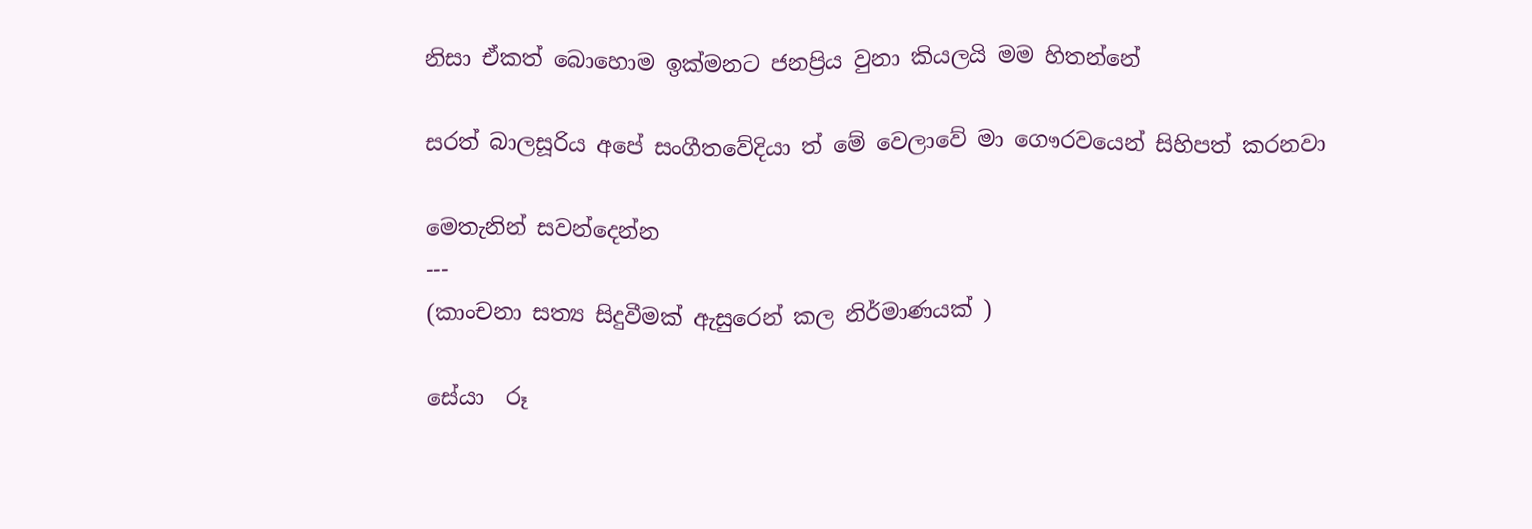නිසා ඒකත් බොහොම ඉක්‌මනට ජනප්‍රිය වුනා කියලයි මම හිතන්නේ

සරත් බාලසූරිය අපේ සංගීතවේදියා ත් මේ වෙලාවේ මා ගෞරවයෙන් සිහිපත් කරනවා

මෙතැනින් සවන්දෙන්න
---
(කාංචනා සත්‍ය සිදුවීමක්‌ ඇසුරෙන් කල නිර්මාණයක්‌ )

සේයා  රූ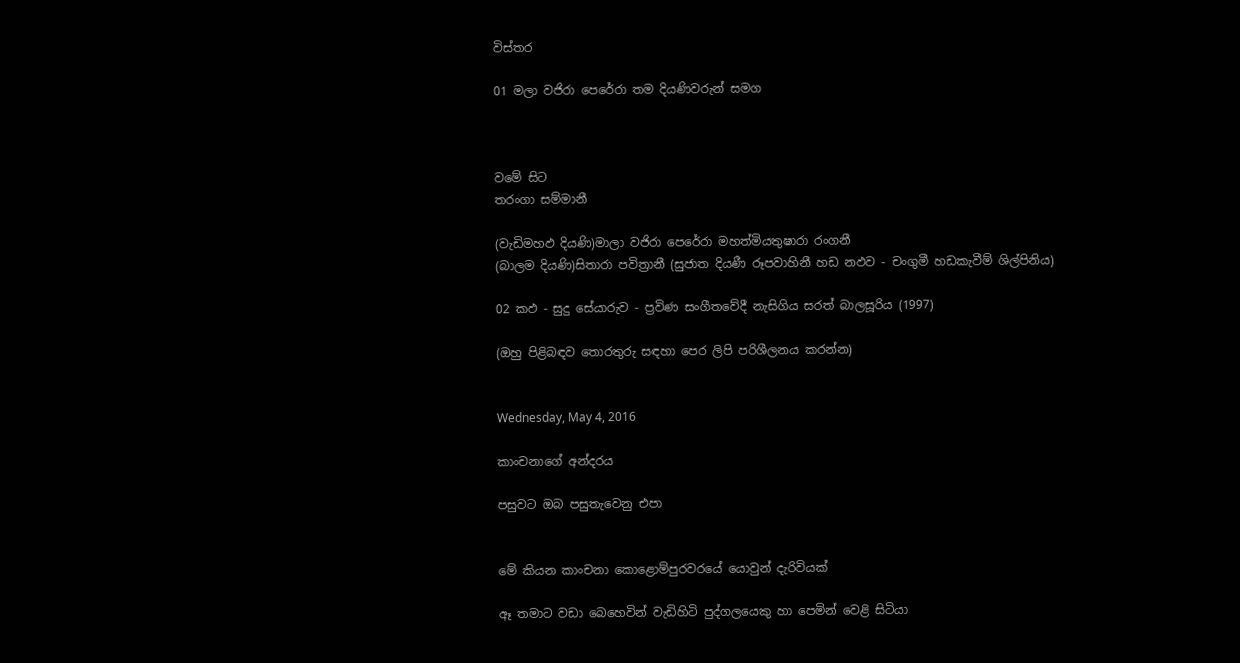විස්‌තර

01 මලා වජිරා පෙරේරා තම දියණිවරුන් සමග



වමේ සිට
තරංගා සම්මානී

(වැඩිමහඵ දියණි)මාලා වජිරා පෙරේරා මහත්මියතුෂාරා රංගනී
(බාලම දියණි)සිතාරා පවිත්‍රානී (සුජාත දියණී රූපවාහිනී හඩ නඵව - චංගුමී හඩකැවීම් ශිල්පිනිය)

02 කඵ - සුදු සේයාරුව - ප්‍රවිණ සංගීතවේදී නැසිගිය සරත් බාලසූරිය (1997)

(ඔහු පිළිබඳව තොරතුරු සඳහා පෙර ලිපි පරිශීලනය කරන්න)


Wednesday, May 4, 2016

කාංචනාගේ අන්දරය

පසුවට ඔබ පසුතැවෙනු එපා


මේ කියන කාංචනා කොළොම්පුරවරයේ යොවුන් දැරිවියක්‌

ඈ තමාට වඩා බෙහෙවින් වැඩිහිටි පුද්ගලයෙකු හා පෙමින් වෙළි සිටියා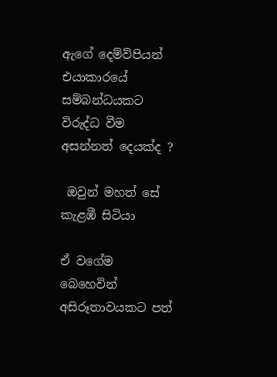ඇගේ දෙම්ව්පියන් එයාකාරයේ සම්බන්ධයකට විරුද්ධ වීම අසන්නත් දෙයක්‌ද ?

 ඔවුන් මහත් සේ කැළඹී සිටියා

ඒ වගේම බෙහෙවින් අසිරූතාවයකට පත්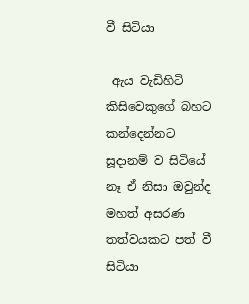වී සිටියා

 ඇය වැඩිහිටි කිසිවෙකුගේ බහට කන්දෙන්නට සූදානම් ව සිටියේ නෑ ඒ නිසා ඔවුන්ද මහත් අසරණ තත්වයකට පත් වී සිටියා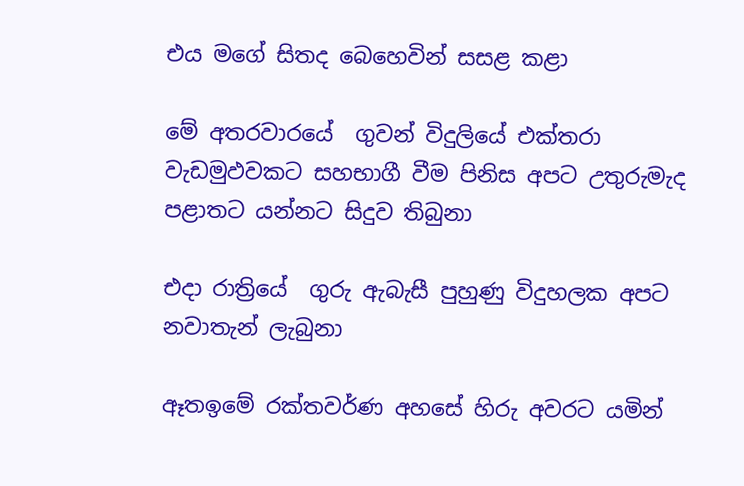එය මගේ සිතද බෙහෙවින් සසළ කළා

මේ අතරවාරයේ  ගුවන් විදුලියේ එක්‌තරා වැඩමුඵවකට සහභාගී වීම පිනිස අපට උතුරුමැද පළාතට යන්නට සිදුව තිබුනා

එදා රාත්‍රියේ  ගුරු ඇබැසී පුහුණු විදුහලක අපට නවාතැන් ලැබුනා

ඈතඉමේ රක්‌තවර්ණ අහසේ හිරු අවරට යමින්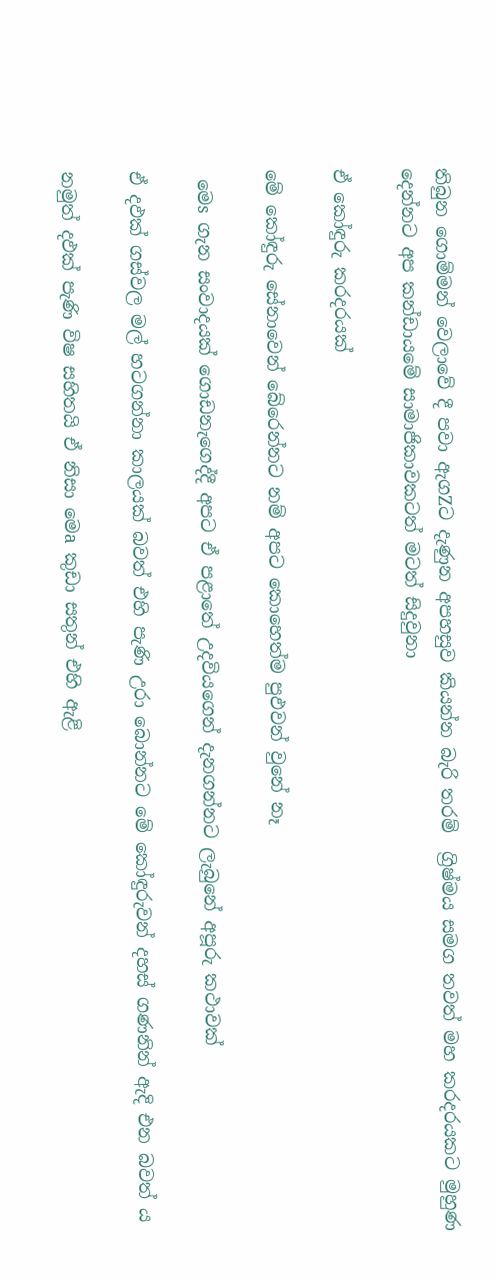තිබුන ගොම්මන් වෙලාවේ දී පවා ඇගZට දැණුන අපහසුව කියන්න බැරි තරම්  ග්‍රිෂ්මය සමග තවත් මහ කරදරයකට මුහුණ දෙන්නට අප කන්ඩායමේ සාමාජිකාවකටත් මටත් සිදුවුනා

ඒ කෝඳුරු කරදරයක්‌

මේ කෝඳුරු සේනාවෙන් බේරෙන්නට නම් අපට කොහෙත්ම පුඵවන් වුනේ නෑ

 මෙs ගැන සංවාදයක්‌ ගොඩනැගෙද්දී අපට ඒ පළාතේ උදවියගෙන් දැනගන්නට ලැබුනේ අපූරු කථාවක්‌

ඒ දඵක්‌ ගස්‌වල මල් හටගන්නා කාලයක්‌ බවත් එහි පැණි උරා බොන්නට මේ කෝඳුරුවන් දහස්‌ ගණනින් ඇදි එන බවත් ය

නමුත් දඵක්‌ පැණි විෂ සහිතයි ඒ නිසා මෙa කුඩා සතුන් එහි ඇළි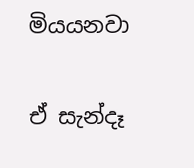මියයනවා

ඒ සැන්දෑ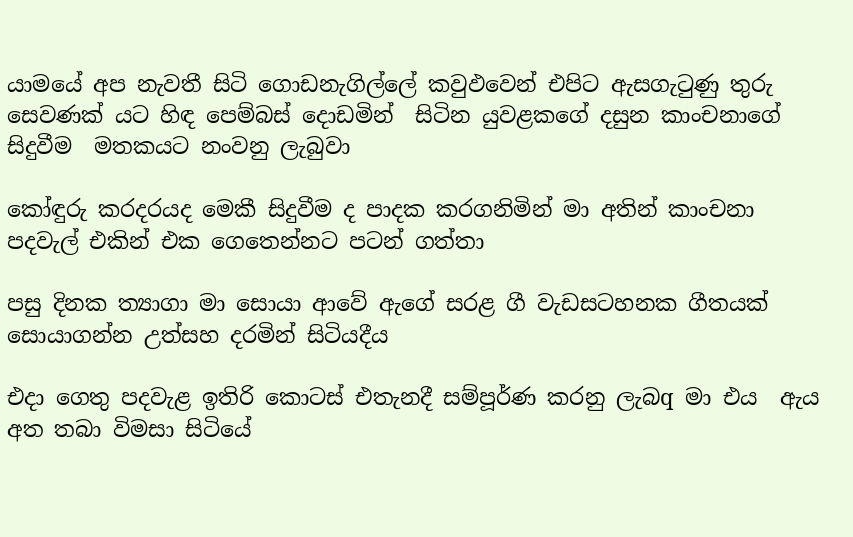යාමයේ අප නැවතී සිටි ගොඩනැගිල්ලේ කවුඵවෙන් එපිට ඇසගැටුණු තුරු සෙවණක්‌ යට හිඳ පෙම්බස්‌ දොඩමින්  සිටින යුවළකගේ දසුන කාංචනාගේ සිදුවීම  මතකයට නංවනු ලැබුවා

කෝඳුරු කරදරයද මෙකී සිදුවීම ද පාදක කරගනිමින් මා අතින් කාංචනා පදවැල් එකින් එක ගෙතෙන්නට පටන් ගත්තා

පසු දිනක ත්‍යාගා මා සොයා ආවේ ඇගේ සරළ ගී වැඩසටහනක ගීතයක්‌ සොයාගන්න උත්සහ දරමින් සිටියදීය

එදා ගෙතු පදවැළ ඉතිරි කොටස්‌ එතැනදී සම්පූර්ණ කරනු ලැබq මා එය  ඇය අත තබා විමසා සිටියේ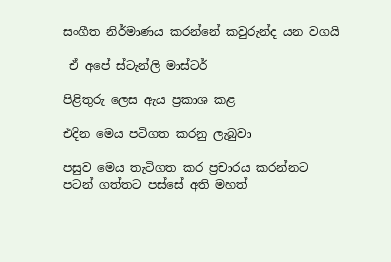සංගීත නිර්මාණය කරන්නේ කවුරුන්ද යන වගයි

 ඒ අපේ ස්‌ටැන්ලි මාස්‌ටර්

පිළිතුරු ලෙස ඇය ප්‍රකාශ කළ

එදින මෙය පටිගත කරනු ලැබුවා

පසුව මෙය තැටිගත කර ප්‍රචාරය කරන්නට පටන් ගත්තට පස්‌සේ අති මහත්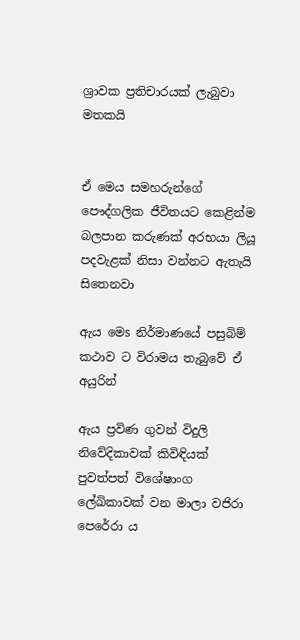ශ්‍රාවක ප්‍රතිචාරයක්‌ ලැබුවා මතකයි


ඒ මෙය සමහරුන්ගේ පෞද්ගලික ජීවිතයට කෙළින්ම බලපාන කරුණක්‌ අරභයා ලියූ පදවැළක් නිසා වන්නට ඇතැයි සිතෙනවා

ඇය මෙs නිර්මාණයේ පසුබිම් කථාව ට විරාමය තැබුවේ ඒ අයුරින්

ඇය ප්‍රවිණ ගුවන් විදුලි නිවේදිකාවක්‌ කිවිඳියක්‌ පුවත්පත් විශේෂාංග ලේඛිකාවක්‌ වන මාලා වජිරා පෙරේරා ය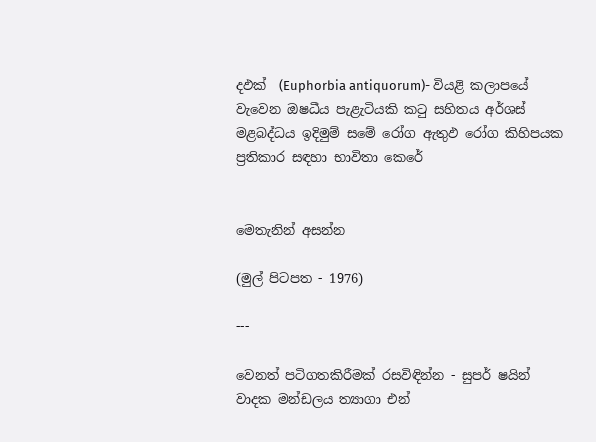දඵක්‌  (Euphorbia antiquorum)- වියළි කලාපයේ වැවෙන ඔෂධීය පැළැටියකි කටු සහිතය අර්ශස්‌ මළබද්ධය ඉදිමුම් සමේ රෝග ඇතුඵ රෝග කිහිපයක ප්‍රතිකාර සඳහා භාවිතා කෙරේ


මෙතැනින් අසන්න

(මුල් පිටපත - 1976)

---

වෙනත් පටිගතකිරීමක්‌ රසවිඳින්න - සුපර් ෂයින් වාදක මන්ඩලය ත්‍යාගා එන්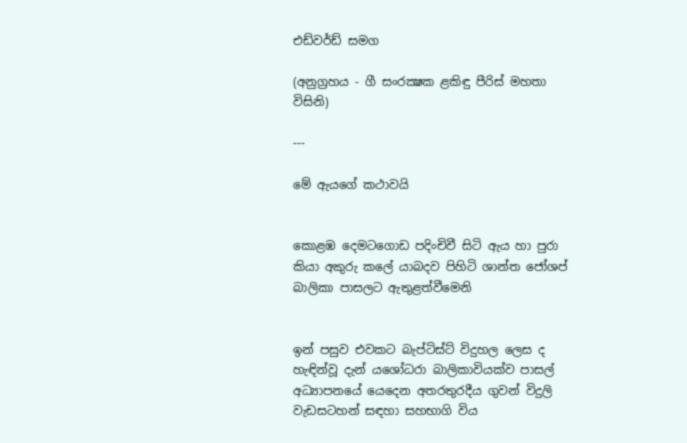එඩ්වර්ඩ් සමග

(අනුග්‍රහය - ගී සංරක්‍ෂක ළකිඳු පීරිස්‌ මහතා විසිනි)

---

මේ ඇයගේ කථාවයි


කොළඹ දෙමටගොඩ පදිංචිවී සිටි ඇය හා පුරා කියා අකුරු කලේ යාබදව පිහිටි ශාන්ත ජෝශප් බාලිකා පාසලට ඇතුළත්වීමෙනි


ඉන් පසුව එවකට බැප්ටිස්‌ට්‌ විදුහල ලෙස ද හැඳින්වූ දැන් යශෝධරා බාලිකාවියක්‌ව පාසල් අධ්‍යාපනයේ යෙදෙන අතරතුරදීය ගුවන් විදුලි වැඩසටහන් සඳහා සහභාගි විය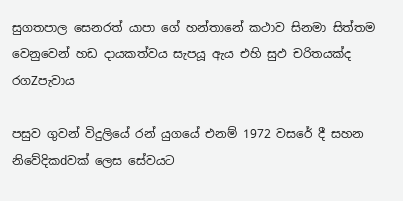සුගතපාල සෙනරත් යාපා ගේ හන්තානේ කථාව සිනමා සිත්තම වෙනුවෙන් හඩ දායකත්වය සැපයූ ඇය එහි සුඵ චරිතයක්‌ද රගZපැවාය

පසුව ගුවන් විදුලියේ රන් යුගයේ එනම් 1972 වසරේ දී සහන නිවේදිකdවක්‌ ලෙස සේවයට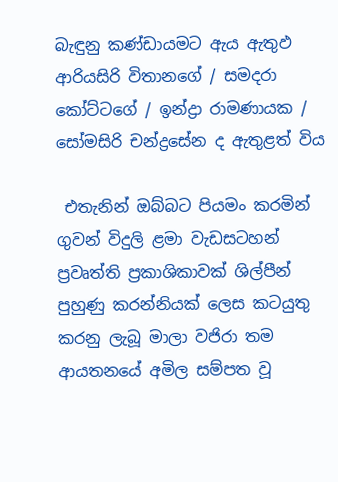බැඳුනු කණ්‌ඩායමට ඇය ඇතුඵ ආරියසිරි විතානගේ / සමදරා කෝට්‌ටගේ / ඉන්ද්‍රා රාමණායක / සෝමසිරි චන්ද්‍රසේන ද ඇතුළත් විය

 එතැනින් ඔබ්බට පියමං කරමින් ගුවන් විදුලි ළමා වැඩසටහන් ප්‍රවෘත්ති ප්‍රකාශිකාවක්‌ ශිල්පීන් පුහුණු කරන්නියක්‌ ලෙස කටයුතු කරනු ලැබූ මාලා වජිරා තම ආයතනයේ අමිල සම්පත වූ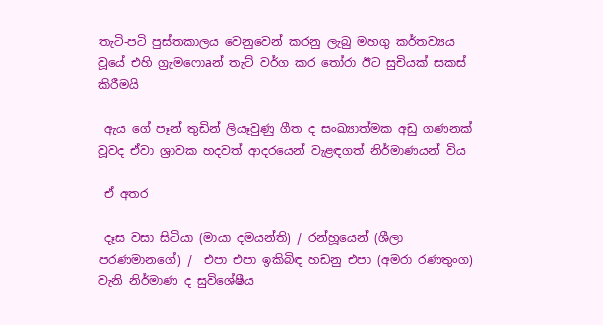තැටි-පටි පුස්‌තකාලය වෙනුවෙන් කරනු ලැබු මහගු කර්තව්‍යය වූයේ එහි ග්‍රැමෆොaන් තැට්‌ වර්ග කර තෝරා ඊට සුචියක්‌ සකස්‌ කිරීමයි

 ඇය ගේ පෑන් තුඩින් ලියෑවුණු ගීත ද සංඛ්‍යාත්මක අඩු ගණනක්‌ වූවද ඒවා ශ්‍රාවක හදවත් ආදරයෙන් වැළඳගත් නිර්මාණයන් විය

 ඒ අතර

 දෑස වසා සිටියා (මායා දමයන්ති) / රන්හූයෙන් (ශීලා පරණමානගේ) /  එපා එපා ඉකිබිඳ හඩනු එපා (අමරා රණතුංග) වැනි නිර්මාණ ද සුවිශේෂීය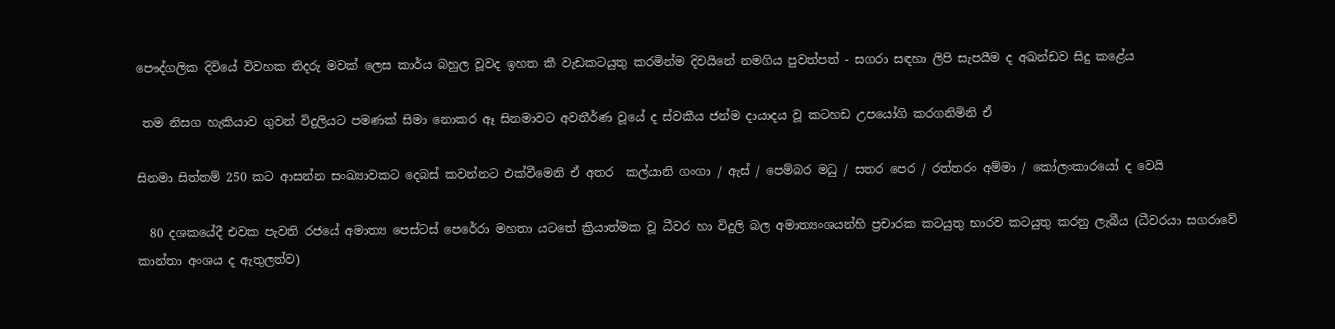පෞද්ගලික දිවියේ විවහක තිදරු මවක්‌ ලෙස කාර්ය බහුල වූවද ඉහත කී වැඩකටයුතු කරමින්ම දිවයිනේ නමගිය පුවත්පත් - සගරා සඳහා ලිපි සැපයීම ද අඛන්ඩව සිදු කළේය

 තම නිසග හැකියාව ගුවන් විදුලියට පමණක්‌ සිමා නොකර ඈ සිනමාවට අවතීර්ණ වූයේ ද ස්‌වකීය ජන්ම දායාදය වූ කටහඩ උපයෝගි කරගනිමිනි ඒ

සිනමා සිත්තම් 250 කට ආසන්න සංඛ්‍යාවකට දෙබස්‌ කවන්නට එක්‌වීමෙනි ඒ අතර  කල්යානි ගංගා / ඇස්‌ / පෙම්බර මධු / සතර පෙර / රත්තරං අම්මා / කෝලංකාරයෝ ද වෙයි

  80 දශකයේදී එවක පැවති රජයේ අමාත්‍ය පෙස්‌ටස්‌ පෙරේරා මහතා යටතේ ක්‍රියාත්මක වූ ධීවර හා විදුලි බල අමාත්‍යංශයන්හි ප්‍රචාරක කටයුතු භාරව කටයුතු කරනු ලැබීය (ධීවරයා සගරාවේ කාන්තා අංශය ද ඇතුලත්ව)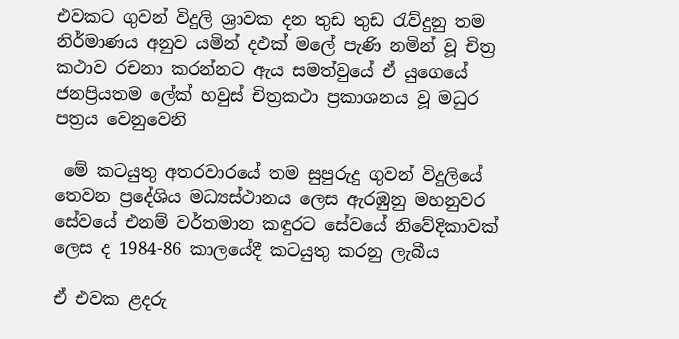එවකට ගුවන් විදුලි ශ්‍රාවක දන තුඩ තුඩ රැව්දුනු තම නිර්මාණය අනුව යමින් දඵක්‌ මලේ පැණි නමින් වූ චිත්‍ර කථාව රචනා කරන්නට ඇය සමත්වුයේ ඒ යුගෙයේ ජනප්‍රියතම ලේක්‌ හවුස්‌ චිත්‍රකථා ප්‍රකාශනය වූ මධුර පත්‍රය වෙනුවෙනි

 මේ කටයුතු අතරවාරයේ තම සුපුරුදු ගුවන් විදුලියේ තෙවන ප්‍රදේශිය මධ්‍යස්‌ථානය ලෙස ඇරඹුනු මහනුවර සේවයේ එනම් වර්තමාන කඳුරට සේවයේ නිවේදිකාවක්‌ ලෙස ද 1984-86 කාලයේදී කටයුතු කරනු ලැබීය

ඒ එවක ළදරු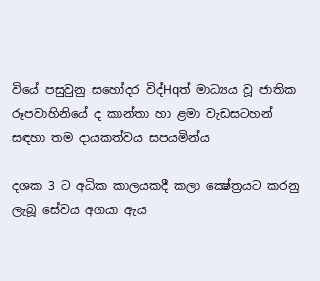වියේ පසුවුනු සහෝදර විද්Hqත් මාධ්‍යය වූ ජාතික රූපවාහිනියේ ද කාන්තා හා ළමා වැඩසටහන් සඳහා තම දායකත්වය සපයමින්ය

දශක 3 ට අධික කාලයකදී කලා ක්‍ෂේත්‍රයට කරනු ලැබූ සේවය අගයා ඇය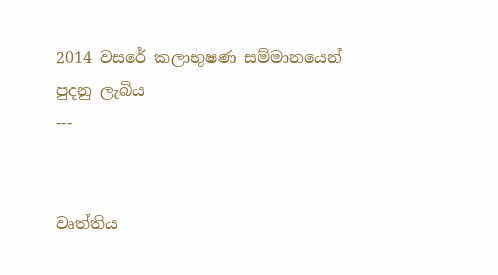2014 වසරේ කලාභුෂණ සම්මානයෙන්
පුදනු ලැබිය
---


වෘත්තිය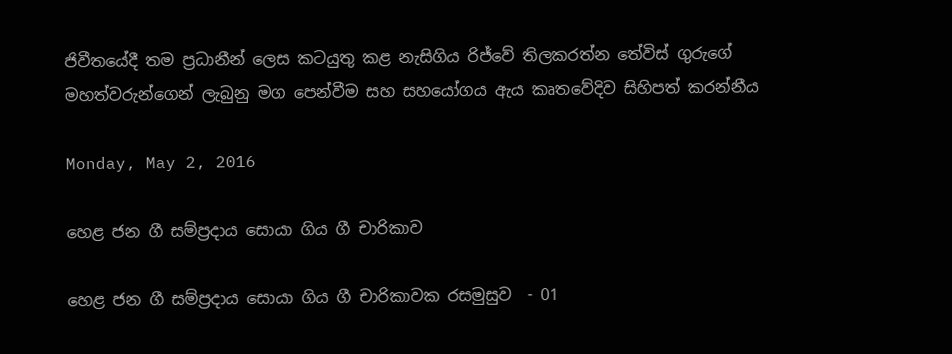ජිවීතයේදී තම ප්‍රධානීන් ලෙස කටයුතු කළ නැසිගිය රිජ්වේ තිලකරත්න තේවිස්‌ ගුරුගේ මහත්වරුන්ගෙන් ලැබුනු මග පෙන්වීම සහ සහයෝගය ඇය කෘතවේදිව සිහිපත් කරන්නීය

Monday, May 2, 2016

හෙළ ජන ගී සම්ප්‍රදාය සොයා ගිය ගී චාරිකාව

හෙළ ජන ගී සම්ප්‍රදාය සොයා ගිය ගී චාරිකාවක රසමුසුව  - 01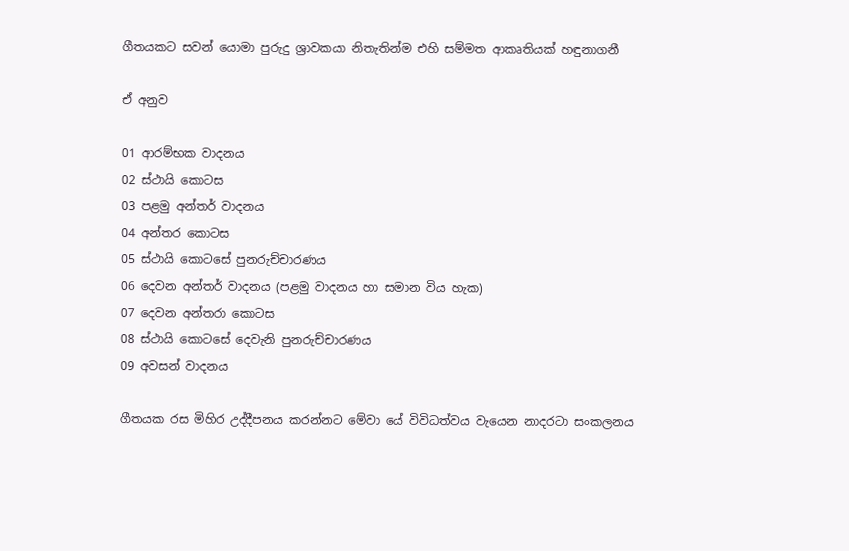ගීතයකට සවන් යොමා පුරුදු ශ්‍රාවකයා නිතැතින්ම එහි සම්මත ආකෘතියක්‌ හඳුනාගනී

ඒ අනුව

01 ආරම්භක වාදනය
02 ස්‌ථායි කොටස
03 පළමු අන්තර් වාදනය
04 අන්තර කොටස
05 ස්‌ථායි කොටසේ පුනරුච්චාරණය
06 දෙවන අන්තර් වාදනය (පළමු වාදනය හා සමාන විය හැක)
07 දෙවන අන්තරා කොටස
08 ස්‌ථායි කොටසේ දෙවැනි පුනරුච්චාරණය
09 අවසන් වාදනය

ගීතයක රස මිහිර උද්දීපනය කරන්නට මේවා යේ විවිධත්වය වැයෙන නාදරටා සංකලනය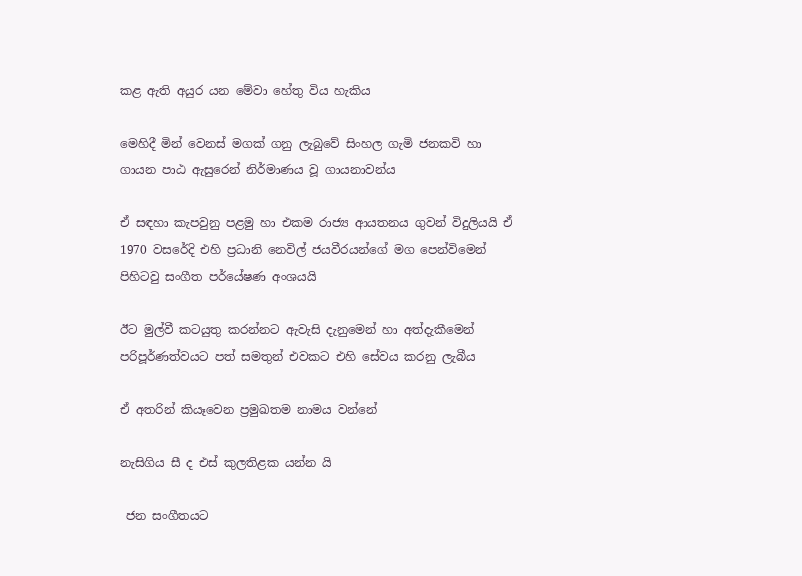කළ ඇති අයුර යන මේවා හේතු විය හැකිය

මෙහිදී මින් වෙනස්‌ මගක්‌ ගනු ලැබුවේ සිංහල ගැමි ජනකවි හා ගායන පාඨ ඇසුරෙන් නිර්මාණය වූ ගායනාවන්ය

ඒ සඳහා කැපවුනු පළමු හා එකම රාජ්‍ය ආයතනය ගුවන් විදුලියයි ඒ 1970 වසරේදි එහි ප්‍රධානි නෙවිල් ජයවීරයන්ගේ මග පෙන්විමෙන් පිහිටවු සංගීත පර්යේෂණ අංශයයි

ඊට මුල්වී කටයුතු කරන්නට ඇවැසි දැනුමෙන් හා අත්දැකීමෙන් පරිපූර්ණත්වයට පත් සමතුන් එවකට එහි සේවය කරනු ලැබීය

ඒ අතරින් කියෑවෙන ප්‍රමුඛතම නාමය වන්නේ

නැසිගිය සී ද එස්‌ කුලතිළක යන්න යි

 ජන සංගීතයට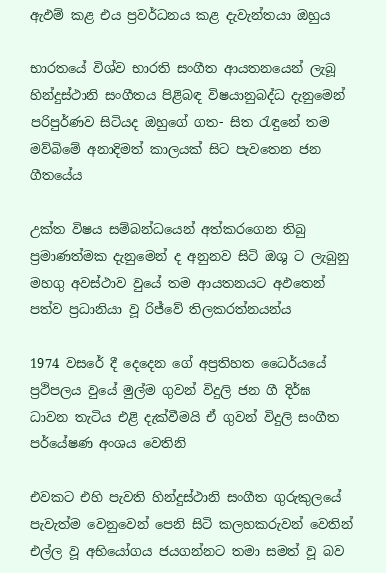ඇඵම් කළ එය ප්‍රවර්ධනය කළ දැවැන්තයා ඔහුය

භාරතයේ විශ්ව භාරති සංගීත ආයතනයෙන් ලැබූ හින්දුස්‌ථානි සංගීතය පිළිබඳ විෂයානුබද්ධ දැනුමෙන් පරිපුර්ණව සිටියද ඔහුගේ ගත- සිත රැඳුනේ තම මව්බිමේ අනාදිමත් කාලයක්‌ සිට පැවතෙන ජන ගීතයේය

උක්‌ත විෂය සම්බන්ධයෙන් අත්කරගෙන තිබු ප්‍රමාණත්මක දැනුමෙන් ද අනුනව සිටි ඔශු ට ලැබුනු මහගු අවස්‌ථාව වුයේ තම ආයතනයට අඵතෙන් පත්ව ප්‍රධානියා වූ රිජ්වේ තිලකරත්නයන්ය

1974 වසරේ දී දෙදෙන ගේ අප්‍රතිහත ධෛර්යයේ ප්‍රථිපලය වුයේ මුල්ම ගුවන් විදුලි ජන ගී දිර්ඝ ධාවන තැටිය එළි දැක්‌වීමයි ඒ ගුවන් විදුලි සංගීත පර්යේෂණ අංශය වෙතිනි

එවකට එහි පැවති හින්දුස්‌ථානි සංගීත ගුරුකුලයේ පැවැත්ම වෙනුවෙන් පෙනි සිටි කලහකරුවන් වෙතින් එල්ල වූ අභියෝගය ජයගන්නට තමා සමත් වූ බව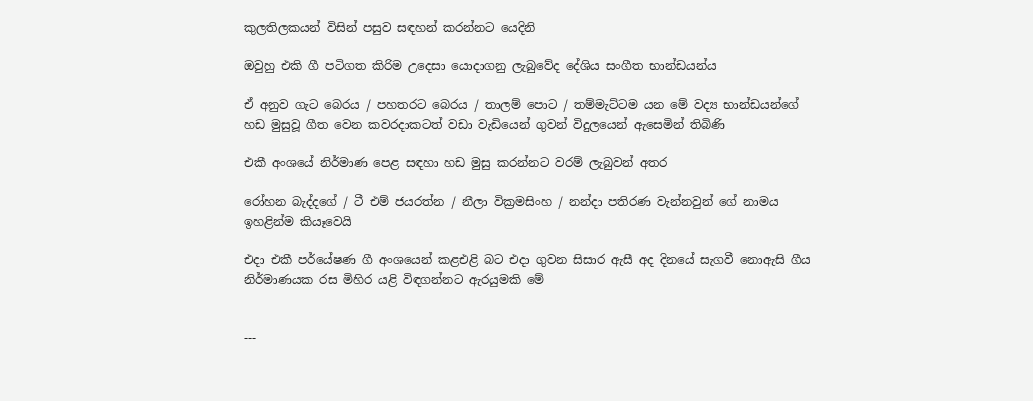කුලතිලකයන් විසින් පසුව සඳහන් කරන්නට යෙදිනි

ඔවුහු එකි ගී පටිගත කිරිම උදෙසා යොදාගනු ලැබුවේද දේශිය සංගීත භාන්ඩයන්ය

ඒ අනුව ගැට බෙරය / පහතරට බෙරය / තාලම් පොට / තම්මැට්‌ටම යන මේ වද්‍ය භාන්ඩයන්ගේ හඩ මුසුවූ ගීත වෙන කවරදාකටත් වඩා වැඩියෙන් ගුවන් විදුලයෙන් ඇසෙමින් තිබිණි

එකී අංශයේ නිර්මාණ පෙළ සඳහා හඩ මුසු කරන්නට වරම් ලැබුවන් අතර

රෝහන බැද්දගේ / ටී එම් ජයරත්න / නීලා වික්‍රමසිංහ / නන්දා පතිරණ වැන්නවුන් ගේ නාමය ඉහළින්ම කියෑවෙයි

එදා එකී පර්යේෂණ ගී අංශයෙන් කළඑළි බට එදා ගුවන සිසාර ඇසී අද දිනයේ සැගවී නොඇසි ගීය නිර්මාණයක රස මිහිර යළි විඳගන්නට ඇරයුමකි මේ


---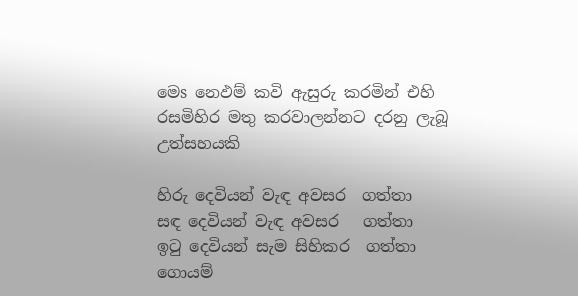මෙs නෙඵම් කවි ඇසුරු කරමින් එහි රසමිහිර මතු කරවාලන්නට දරනු ලැබූ උත්සහයකි

හිරු දෙවියන් වැඳ අවසර  ගත්තා
සඳ දෙවියන් වැඳ අවසර   ගත්තා
ඉටු දෙවියන් සැම සිහිකර  ගත්තා
ගොයම්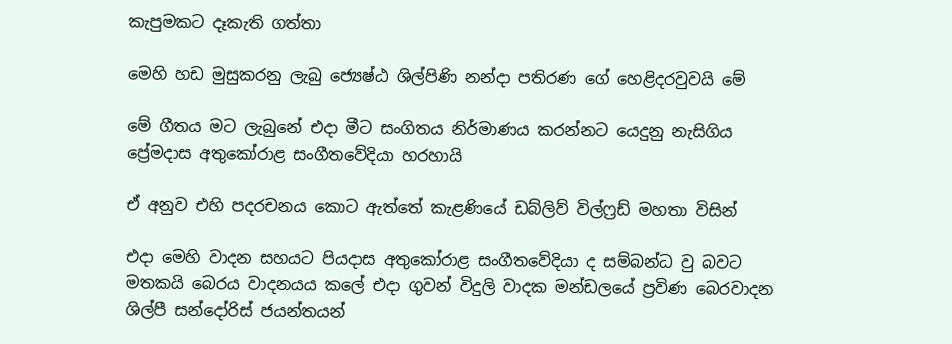කැපුමකට දෑකැති ගත්තා

මෙහි හඩ මුසුකරනු ලැබු ජ්‍යෙෂ්ඨ ශිල්පිණි නන්දා පතිරණ ගේ හෙළිදරවුවයි මේ

මේ ගීතය මට ලැබුනේ එදා මීට සංගිතය නිර්මාණය කරන්නට යෙදුනු නැසිගිය ප්‍රේමදාස අතුකෝරාළ සංගීතවේදියා හරහායි

ඒ අනුව එහි පදරචනය කොට ඇත්තේ කැළණියේ ඩබ්ලිව් විල්ෆ්‍රඩ් මහතා විසින්

එදා මෙහි වාදන සහයට පියදාස අතුකෝරාළ සංගීතවේදියා ද සම්බන්ධ වු බවට මතකයි බෙරය වාදනයය කලේ එදා ගුවන් විදුලි වාදක මන්ඩලයේ ප්‍රවිණ බෙරවාදන ශිල්පී සන්දෝරිස්‌ ජයන්තයන්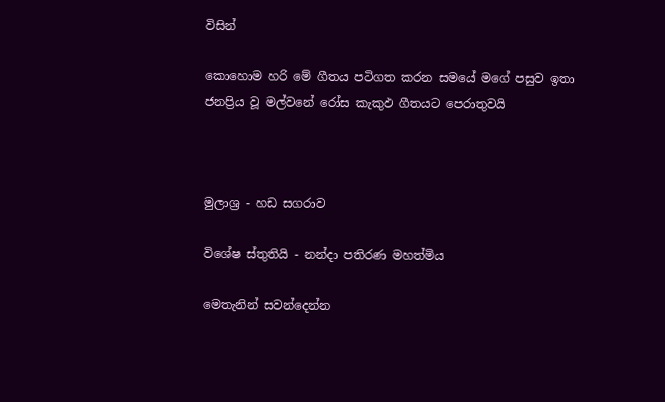විසින්

කොහොම හරි මේ ගීතය පටිගත කරන සමයේ මගේ පසුව ඉතා ජනප්‍රිය වූ මල්වනේ රෝස කැකුඵ ගීතයට පෙරාතුවයි



මුලාශ්‍ර - හඩ සගරාව

විශේෂ ස්‌තුතියි - නන්දා පතිරණ මහත්මිය

මෙතැනින් සවන්දෙන්න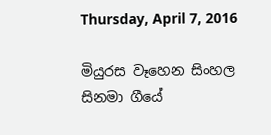Thursday, April 7, 2016

මියුරස වෑහෙන සිංහල සිනමා ගීයේ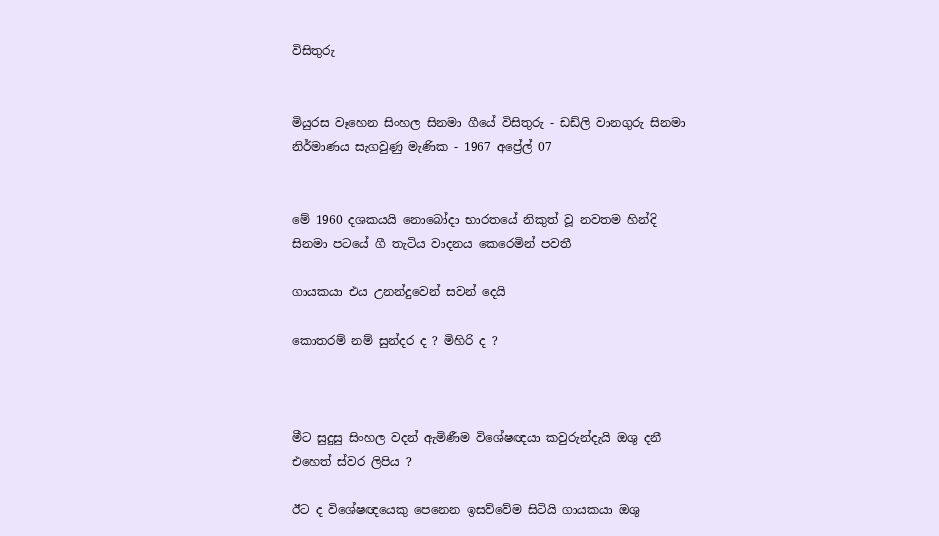විසිතුරු


මියුරස වෑහෙන සිංහල සිනමා ගීයේ විසිතුරු - ඩඩ්ලි වානගුරු සිනමා නිර්මාණය සැගවුණු මැණික - 1967 අප්‍රේල් 07


මේ 1960 දශකයයි නොබෝදා භාරතයේ නිකුත් වූ නවතම හින්දි සිනමා පටයේ ගී තැටිය වාදනය කෙරෙමින් පවතී

ගායකයා එය උනන්දුවෙන් සවන් දෙයි

කොතරම් නම් සුන්දර ද ? මිහිරි ද ?



මීට සුදුසු සිංහල වදන් ඇමිණීම විශේෂඥයා කවුරුන්දැයි ඔශු දනී එහෙත් ස්‌වර ලිපිය ?

ඊට ද විශේෂඥයෙකු පෙනෙන ඉසව්වේම සිටියි ගායකයා ඔශු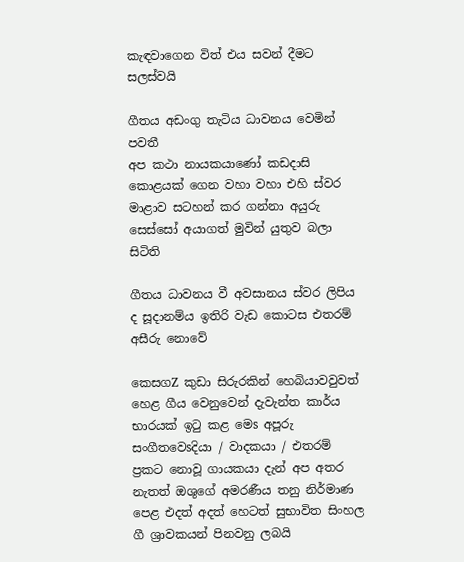කැඳවාගෙන විත් එය සවන් දීමට සලස්‌වයි

ගීතය අඩංගු තැටිය ධාවනය වෙමින් පවතී
අප කථා නායකයාණෝ කඩදාසි කොළයක්‌ ගෙන වහා වහා එහි ස්‌වර මාළාව සටහන් කර ගන්නා අයුරු සෙස්‌සෝ අයාගත් මුවින් යුතුව බලා සිටිති

ගීතය ධාවනය වී අවසානය ස්‌වර ලිපිය ද සූදානම්ය ඉතිරි වැඩ කොටස එතරම් අසීරු නොවේ

කෙසගZ කුඩා සිරුරකින් හෙබියාවවුවත්  හෙළ ගීය වෙනුවෙන් දැවැන්ත කාර්ය භාරයක්‌ ඉටු කළ මෙs අපූරු සංගීතවෙsදියා / වාදකයා / එතරම් ප්‍රකට නොවූ ගායකයා දැන් අප අතර නැතත් ඔශුගේ අමරණීය තනු නිර්මාණ පෙළ එදත් අදත් හෙටත් සුභාවිත සිංහල ගී ශ්‍රාවකයන් පිනවනු ලබයි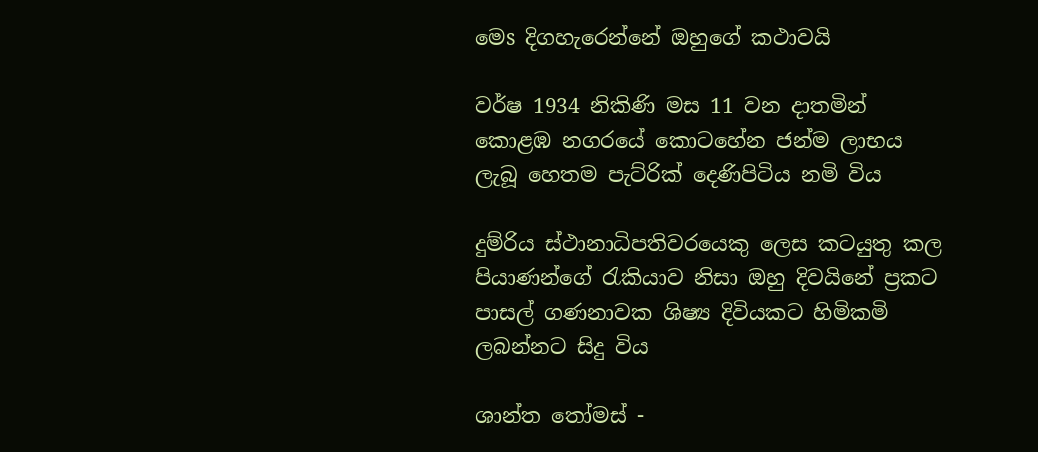මෙs දිගහැරෙන්නේ ඔහුගේ කථාවයි

වර්ෂ 1934 නිකිණි මස 11 වන දාතමින් කොළඹ නගරයේ කොටහේන ජන්ම ලාභය ලැබූ හෙතම පැට්රික් දෙණිපිටිය නමි විය

දුම්රිය ස්‌ථානාධිපතිවරයෙකු ලෙස කටයුතු කල පියාණන්ගේ රැකියාව නිසා ඔහු දිවයිනේ ප්‍රකට පාසල් ගණනාවක ශිෂ්‍ය දිවියකට හිමිකමි ලබන්නට සිදු විය

ශාන්ත තෝමස්‌ -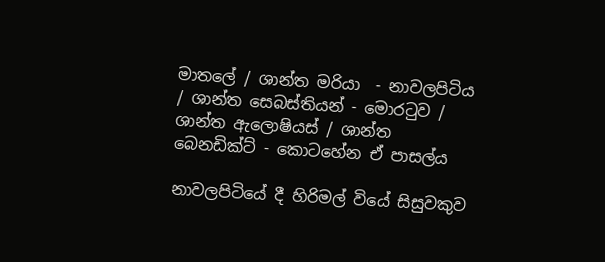මාතලේ / ශාන්ත මරියා  - නාවලපිටිය / ශාන්ත සෙබස්‌තියන් - මොරටුව / ශාන්ත ඇලොෂියස්‌ / ශාන්ත බෙනඩික්‌ට්‌ - කොටහේන ඒ පාසල්ය

නාවලපිටියේ දී හිරිමල් වියේ සිසුවකුව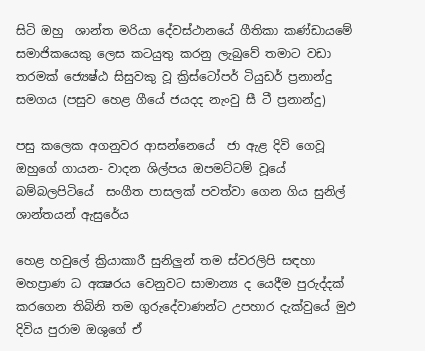සිටි ඔහු  ශාන්ත මරියා දේවස්‌ථානයේ ගීතිකා කණ්‌ඩායමේ සමාජිකයෙකු ලෙස කටයුතු කරනු ලැබුවේ තමාට වඩා තරමක්‌ ජ්‍යෙෂ්ඨ සිසුවකු වූ ක්‍රිස්‌ටෝපර් ටියුඩර් ප්‍රනාන්දු සමගය (පසුව හෙළ ගීයේ ජයදද නැංවු සී ටී ප්‍රනාන්දු)

පසු කලෙක අගනුවර ආසන්නෙයේ  ජා ඇළ දිවි ගෙවූ ඔහුගේ ගායන- වාදන ශිල්පය ඔපමට්‌ටම් වූයේ බම්බලපිටියේ  සංගීත පාසලක්‌ පවත්වා ගෙන ගිය සුනිල් ශාන්තයන් ඇසුරේය

හෙළ හවුලේ ක්‍රියාකාරී සුනිලුන් තම ස්‌වරලිපි සඳහා මහප්‍රාණ ධ අක්‍ෂරය වෙනුවට සාමාන්‍ය ද යෙදීම පුරුද්දක්‌ කරගෙන තිබිනි තම ගුරුදේවාණන්ට උපහාර දැක්‌වුයේ මුඵ දිවිය පුරාම ඔශුගේ ඒ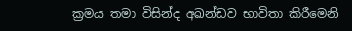ක්‍රමය තමා විසින්ද අඛන්ඩව භාවිතා කිරීමෙනි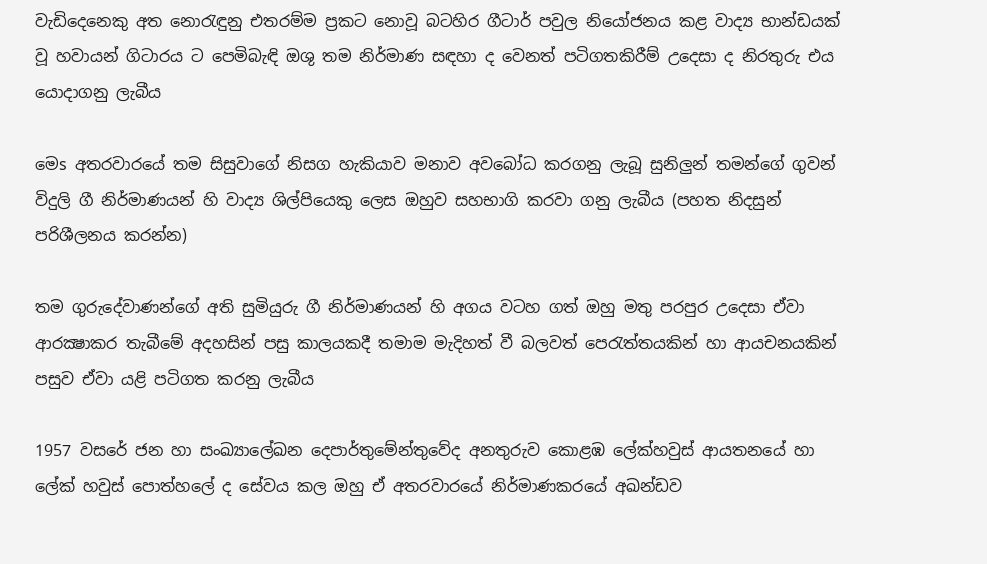වැඩිදෙනෙකු අත නොරැඳුනු එතරම්ම ප්‍රකට නොවූ බටහිර ගීටාර් පවුල නියෝජනය කළ වාද්‍ය භාන්ඩයක්‌ වූ හවායන් ගිටාරය ට පෙමිබැඳි ඔශු තම නිර්මාණ සඳහා ද වෙනත් පටිගතකිරීම් උදෙසා ද නිරතුරු එය යොදාගනු ලැබීය

මෙs අතරවාරයේ තම සිසුවාගේ නිසග හැකියාව මනාව අවබෝධ කරගනු ලැබූ සුනිලුන් තමන්ගේ ගුවන් විදුලි ගී නිර්මාණයන් හි වාද්‍ය ශිල්පියෙකු ලෙස ඔහුව සහභාගි කරවා ගනු ලැබීය (පහත නිදසුන් පරිශීලනය කරන්න)

තම ගුරුදේවාණන්ගේ අති සුමියුරු ගී නිර්මාණයන් හි අගය වටහ ගත් ඔහු මතු පරපුර උදෙසා ඒවා ආරක්‍ෂාකර තැබීමේ අදහසින් පසු කාලයකදී තමාම මැදිහත් වී බලවත් පෙරැත්තයකින් හා ආයචනයකින් පසුව ඒවා යළි පටිගත කරනු ලැබීය

1957 වසරේ ජන හා සංඛ්‍යාලේඛන දෙපාර්තුමේන්තුවේද අනතුරුව කොළඹ ලේක්‌හවුස්‌ ආයතනයේ හා ලේක්‌ හවුස්‌ පොත්හලේ ද සේවය කල ඔහු ඒ අතරවාරයේ නිර්මාණකරයේ අඛන්ඩව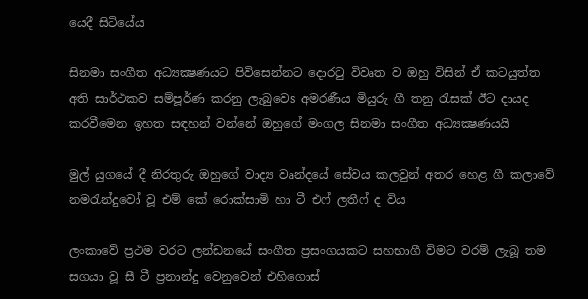යෙදී සිටියේය

සිනමා සංගීත අධ්‍යක්‍ෂණයට පිවිසෙන්නට දොරටු විවෘත ව ඔහු විසින් ඒ කටයුත්ත අති සාර්ථකව සම්පූර්ණ කරනු ලැබුවෙs අමරණීය මියුරු ගී තනු රැසක්‌ ඊට දායද කරවීමෙන ඉහත සඳහන් වන්නේ ඔහුගේ මංගල සිනමා සංගීත අධ්‍යක්‍ෂණයයි

මුල් යුගයේ දී නිරතුරු ඔහුගේ වාද්‍ය වෘන්දයේ සේවය කලවුන් අතර හෙළ ගී කලාවේ නමරැන්දුවෝ වූ එම් කේ රොක්‌සාමි හා ටී එෆ් ලතීෆ් ද විය

ලංකාවේ ප්‍රථම වරට ලන්ඩනයේ සංගීත ප්‍රසංගයකට සහභාගී විමට වරම් ලැබූ තම සගයා වූ සී ටී ප්‍රනාන්දු වෙනුවෙන් එහිගොස්‌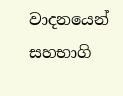වාදනයෙන් සහභාගි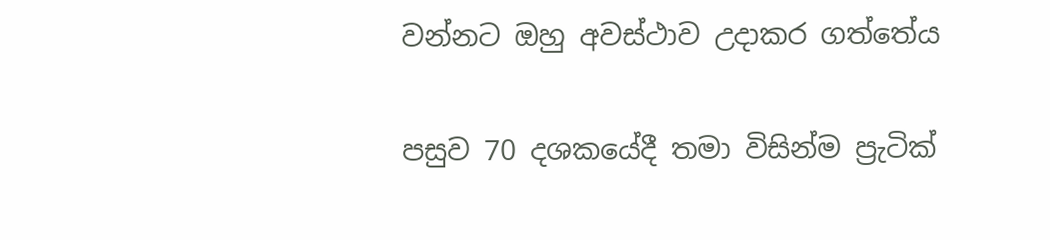වන්නට ඔහු අවස්‌ථාව උදාකර ගත්තේය

පසුව 70 දශකයේදී තමා විසින්ම ප්‍රැටික්‌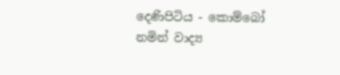දෙණිපිටිය - කොම්බෝ නමින් වාද්‍ය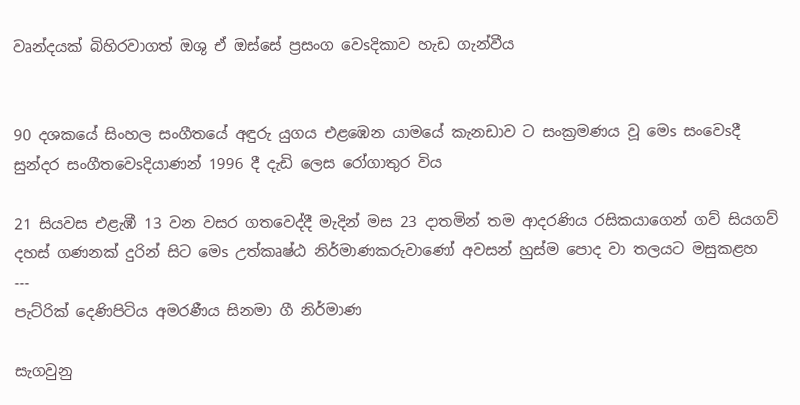වෘන්දයක්‌ බිහිරවාගත් ඔශු ඒ ඔස්‌සේ ප්‍රසංග වෙsදිකාව හැඩ ගැන්වීය


90 දශකයේ සිංහල සංගීතයේ අඳුරු යුගය එළඹෙන යාමයේ කැනඩාව ට සංක්‍රමණය වූ මෙs සංවෙsදී සුන්දර සංගීතවෙsදියාණන් 1996 දී දැඩි ලෙස රෝගාතුර විය

21 සියවස එළැඹී 13 වන වසර ගතවෙද්දී මැදින් මස 23 දාතමින් තම ආදරණිය රසිකයාගෙන් ගව් සියගව් දහස්‌ ගණනක්‌ දුරින් සිට මෙs උත්කෘෂ්ඨ නිර්මාණකරුවාණෝ අවසන් හුස්‌ම පොද වා තලයට මසුකළහ
---
පැට්රික් දෙණිපිටිය අමරණීය සිනමා ගී නිර්මාණ

සැගවුනු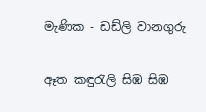මැණික - ඩඩ්ලි වානගුරු

ඈත කඳුරැලි සිඹ සිඹ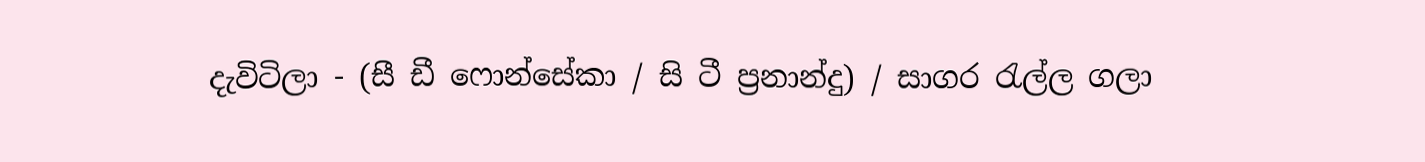දැවිටිලා - (සී ඩී ෆොන්සේකා / සි ටී ප්‍රනාන්දු) / සාගර රැල්ල ගලා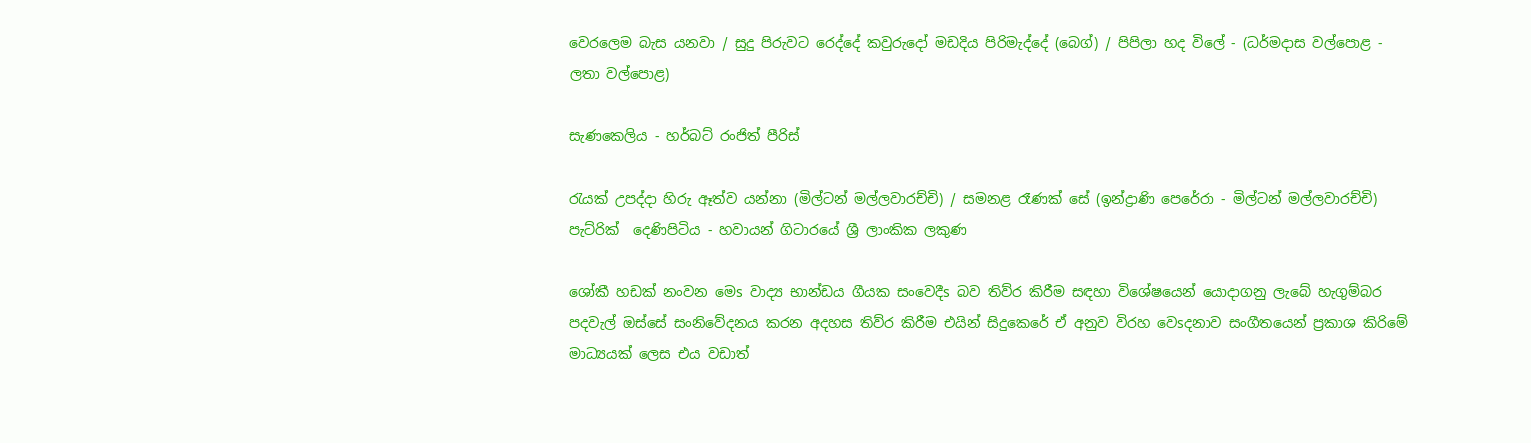වෙරලෙම බැස යනවා / සුදු පිරුවට රෙද්දේ කවුරුදෝ මඩදිය පිරිමැද්දේ (බෙග්) / පිපිලා හද විලේ - (ධර්මදාස වල්පොළ - ලතා වල්පොළ)

සැණකෙලිය - හර්බට්‌ රංජිත් පීරිස්‌

රැයක්‌ උපද්දා හිරු ඈත්ව යන්නා (මිල්ටන් මල්ලවාරච්චි) / සමනළ රෑණක්‌ සේ (ඉන්ද්‍රාණි පෙරේරා - මිල්ටන් මල්ලවාරච්චි)
පැට්රික්  දෙණිපිටිය - හවායන් ගිටාරයේ ශ්‍රී ලාංකික ලකුණ

ශෝකී හඩක්‌ නංවන මෙs වාද්‍ය භාන්ඩය ගීයක සංවෙදීs බව තිව්ර කිරීම සඳහා විශේෂයෙන් යොදාගනු ලැබේ හැගුම්බර පදවැල් ඔස්‌සේ සංනිවේදනය කරන අදහස තිව්ර කිරීම එයින් සිදුකෙරේ ඒ අනුව විරහ වෙsදනාව සංගීතයෙන් ප්‍රකාශ කිරිමේ මාධ්‍යයක්‌ ලෙස එය වඩාත්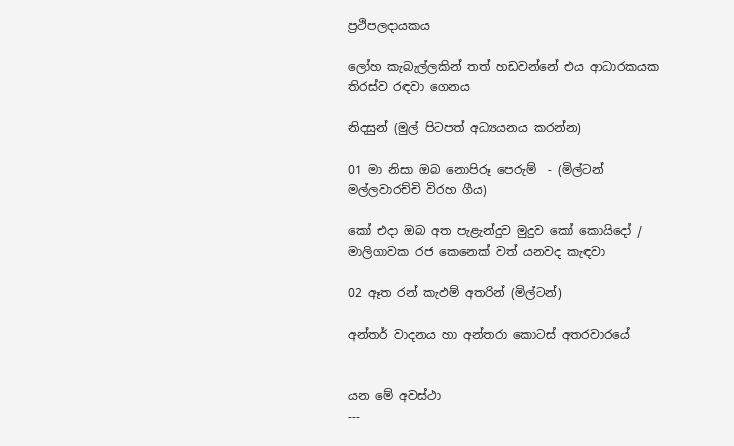ප්‍රථිපලදායකය

ලෝහ කැබැල්ලකින් තත් හඩවන්නේ එය ආධාරකයක තිරස්‌ව රඳවා ගෙනය

නිදසුන් (මුල් පිටපත් අධ්‍යයනය කරන්න)

01 මා නිසා ඔබ නොපිරූ පෙරුම්  - (මිල්ටන් මල්ලවාරච්චි විරහ ගීය)

කෝ එදා ඔබ අත පැළැන්දුව මුදුව කෝ කොයිදෝ / මාලිගාවක රජ කෙනෙක්‌ වත් යනවද කැඳවා

02 ඈත රන් කැඵම් අතරින් (මිල්ටන්)

අන්තර් වාදනය හා අන්තරා කොටස්‌ අතරවාරයේ


යන මේ අවස්‌ථා
---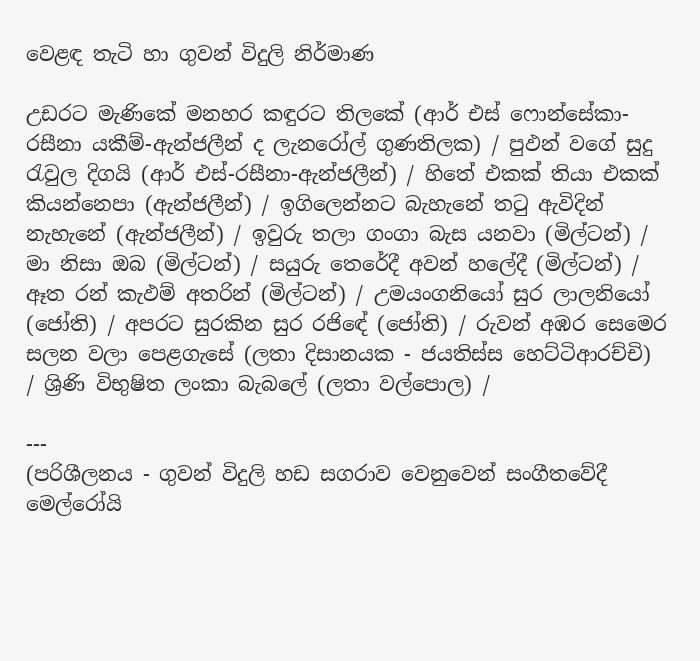වෙළඳ තැටි හා ගුවන් විදුලි නිර්මාණ

උඩරට මැණිකේ මනහර කඳුරට තිලකේ (ආර් එස්‌ ෆොන්සේකා-රසීනා යකීම්-ඇන්ජලීන් ද ලැනරෝල් ගුණතිලක) / පුඵන් වගේ සුදු රැවුල දිගයි (ආර් එස්‌-රසීනා-ඇන්ජලීන්) / හිතේ එකක්‌ තියා එකක්‌ කියන්නෙපා (ඇන්ජලීන්) / ඉගිලෙන්නට බැහැනේ තටු ඇවිදින් නැහැනේ (ඇන්ජලීන්) / ඉවුරු තලා ගංගා බැස යනවා (මිල්ටන්) / මා නිසා ඔබ (මිල්ටන්) / සයුරු තෙරේදී අවන් හලේදී (මිල්ටන්) / ඈත රන් කැඵම් අතරින් (මිල්ටන්) / උමයංගනියෝ සුර ලාලනියෝ (ජෝති) / අපරට සුරකින සුර රජිඳේ (ජෝති) / රුවන් අඹර සෙමෙර සලන වලා පෙළගැසේ (ලතා දිසානයක - ජයතිස්‌ස හෙට්‌ටිආරච්චි) / ශ්‍රිණි විභුෂිත ලංකා බැබලේ (ලතා වල්පොල) /

---
(පරිශීලනය - ගුවන් විදුලි හඩ සගරාව වෙනුවෙන් සංගීතවේදී මෙල්රෝයි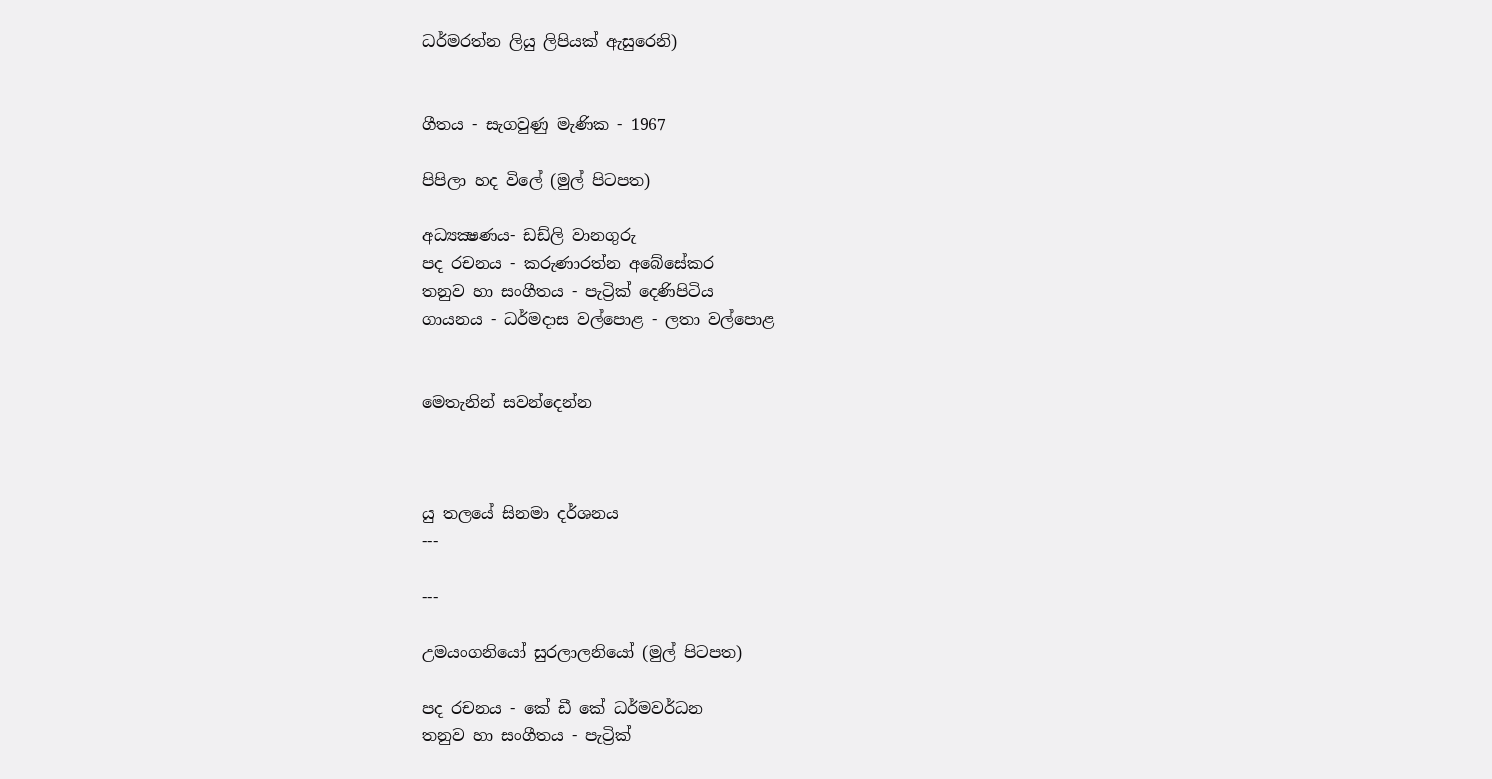ධර්මරත්න ලියු ලිපියක්‌ ඇසුරෙනි)


ගීතය - සැගවුණු මැණික - 1967

පිපිලා හද විලේ (මුල් පිටපත)

අධ්‍යක්‍ෂණය- ඩඩ්ලි වානගුරු
පද රචනය - කරුණාරත්න අබේසේකර
තනුව හා සංගීතය - පැට්‍රික්‌ දෙණිපිටිය
ගායනය - ධර්මදාස වල්පොළ - ලතා වල්පොළ


මෙතැනින් සවන්දෙන්න



යු තලයේ සිනමා දර්ශනය
---

---

උමයංගනියෝ සුරලාලනියෝ (මුල් පිටපත)

පද රචනය - කේ ඩී කේ ධර්මවර්ධන
තනුව හා සංගීතය - පැට්‍රික්‌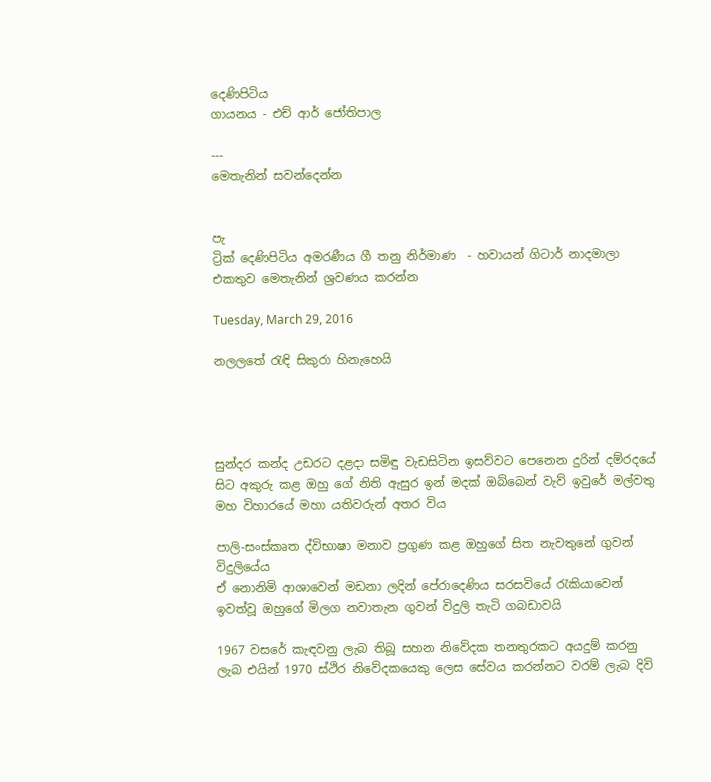දෙණිපිටිය
ගායනය - එච් ආර් ජෝතිපාල

---
මෙතැනින් සවන්දෙන්න


පැ
ට්‍රික්‌ දෙණිපිටිය අමරණීය ගී තනු නිර්මාණ  - හවායන් ගිටාර් නාදමාලා එකතුව මෙතැනින් ශ්‍රවණය කරන්න

Tuesday, March 29, 2016

නලලතේ රැඳි සිකුරා හිනැහෙයි




සුන්දර කන්ද උඩරට දළදා සමිඳු වැඩසිටින ඉසව්වට පෙනෙන දුරින් දම්රදයේ සිට අකුරු කළ ඔහු ගේ නිති ඇසුර ඉන් මදක්‌ ඔබ්බෙන් වැව් ඉවුරේ මල්වතු මහ විහාරයේ මහා යතිවරුන් අතර විය

පාලි-සංස්‌කෘත ද්විභාෂා මනාව ප්‍රගුණ කළ ඔහුගේ සිත නැවතුනේ ගුවන් විදුලියේය
ඒ නොනිමි ආශාවෙන් මඩනා ලදින් පේරාදෙණිය සරසවියේ රැකියාවෙන් ඉවත්වූ ඔහුගේ මිලග නවාතැන ගුවන් විදුලි තැටි ගබඩාවයි

1967 වසරේ කැඳවනු ලැබ තිබූ සහන නිවේදක තනතුරකට අයදුම් කරනු ලැබ එයින් 1970 ස්‌ථිර නිවේදකයෙකු ලෙස සේවය කරන්නට වරම් ලැබ දිවි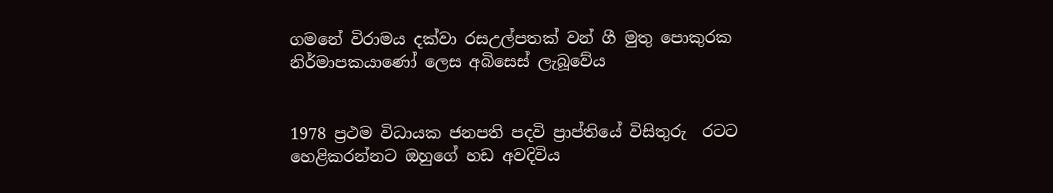ගමනේ විරාමය දක්‌වා රසඋල්පතක්‌ වන් ගී මුතු පොකුරක නිර්මාපකයාණෝ ලෙස අබිසෙස්‌ ලැබූවේය


1978 ප්‍රථම විධායක ජනපති පදවි ප්‍රාප්තියේ විසිතුරු  රටට හෙළිකරන්නට ඔහුගේ හඩ අවදිවිය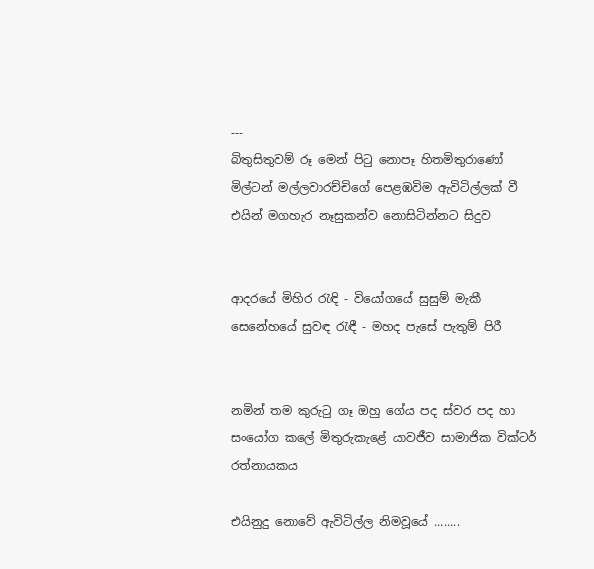---
බිතුසිතුවම් රූ මෙන් පිටු නොපෑ හිතමිතුරාණෝ මිල්ටන් මල්ලවාරච්චිගේ පෙළඹවිම ඇවිටිල්ලක්‌ වී එයින් මගහැර නෑසුකන්ව නොසිටින්නට සිදුව


ආදරයේ මිහිර රැඳි - වියෝගයේ සුසුම් මැකී
සෙනේහයේ සුවඳ රැඳී - මහද පැසේ පැතුම් පිරී


නමින් තම කුරුටු ගෑ ඔහු ගේය පද ස්‌වර පද හා සංයෝග කලේ මිතුරුකැළේ යාවජීව සාමාජික වික්‌ටර් රත්නායකය

එයිනුදු නොවේ ඇවිටිල්ල නිමවූයේ ........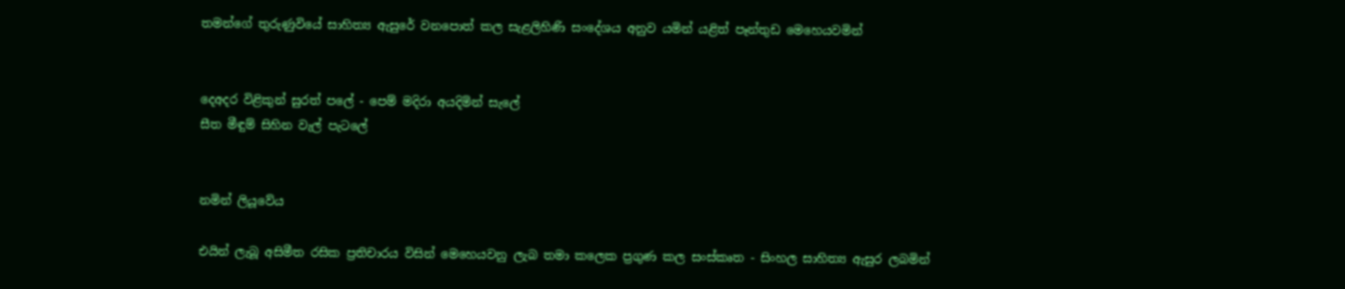තමන්ගේ තුරුණුවියේ සාහිත්‍ය ඇසුරේ වනපොත් කල සැළලිහිණි සංදේශය අනුව යමින් යළිත් පෑන්තුඩ මෙහෙයවමින්


දෙඅදර විළිකුන් සුරත් පලේ - පෙම් මදිරා අයදිමින් සැලේ
සීත මීඳුම් සිහින වැල් පැටලේ


නමින් ලියූවේය

එයින් ලැබූ අසිමීත රසික ප්‍රතිචාරය විසින් මෙහෙයවනු ලැබ තමා කලෙක ප්‍රගුණ කල සංස්‌කෘත - සිංහල සාහිත්‍ය ඇසුර ලබමින්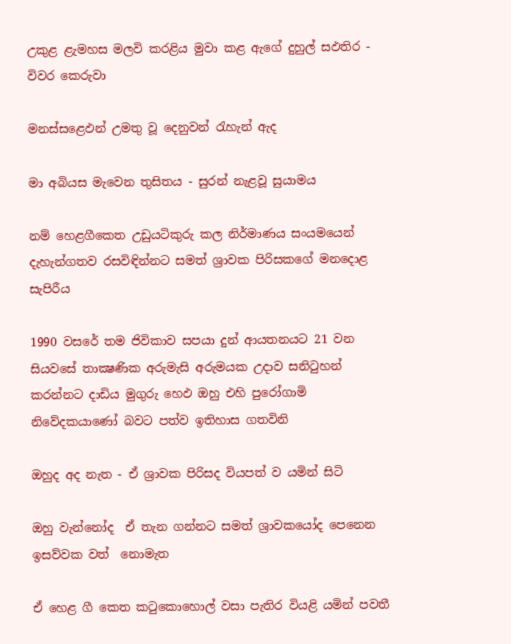උකුළ ළැමහස මලවි කරළිය මුවා කළ ඇගේ දුහුල් සඵතිර - විවර කෙරුවා

මනස්‌සළෙඵන් උමතු වූ දෙනුවන් රැහැන් ඇද

මා අබියස මැවෙන තුසිතය - සුරන් නැළවූ සුයාමය

නම් හෙළගීකෙත උඩුයටිකුරු කල නිර්මාණය සංයමයෙන් දැහැන්ගතව රසවිඳින්නට සමත් ශ්‍රාවක පිරිසකගේ මනදොළ සැපිරීය

1990 වසරේ තම ජිවිකාව සපයා දුන් ආයතනයට 21 වන සියවසේ තාක්‍ෂණික අරුමැසි අරුමයක උදාව සනිටුහන් කරන්නට දාඩිය මුගුරු හෙඵ ඔහු එහි පුරෝගාමි නිවේදකයාණෝ බවට පත්ව ඉතිහාස ගතවිනි

ඔහුද අද නැත - ඒ ශ්‍රාවක පිරිසද වියපත් ව යමින් සිටි

ඔහු වැන්නෝද  ඒ තැන ගන්නට සමත් ශ්‍රාවකයෝද පෙනෙන ඉසව්වක වත්  නොමැත

ඒ හෙළ ගී කෙත කටුකොහොල් වසා පැතිර වියළි යමින් පවතී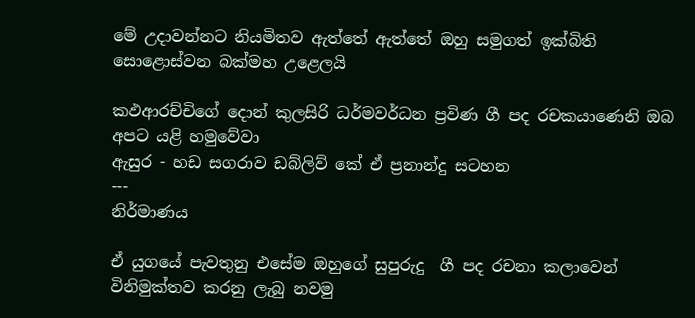මේ උදාවන්නට නියමිතව ඇත්තේ ඇත්තේ ඔහු සමුගත් ඉක්‌බිති සොළොස්‌වන බක්‌මහ උළෙලයි

කඵආරච්චිගේ දොන් කුලසිරි ධර්මවර්ධන ප්‍රවිණ ගී පද රචකයාණෙනි ඔබ අපට යළි හමුවේවා
ඇසුර - හඩ සගරාව ඩබ්ලිව් කේ ඒ ප්‍රනාන්දු සටහන
---
නිර්මාණය

ඒ යුගයේ පැවතුනු එසේම ඔහුගේ සුපුරුදු  ගී පද රචනා කලාවෙන් විනිමුක්‌තව කරනු ලැබු නවමු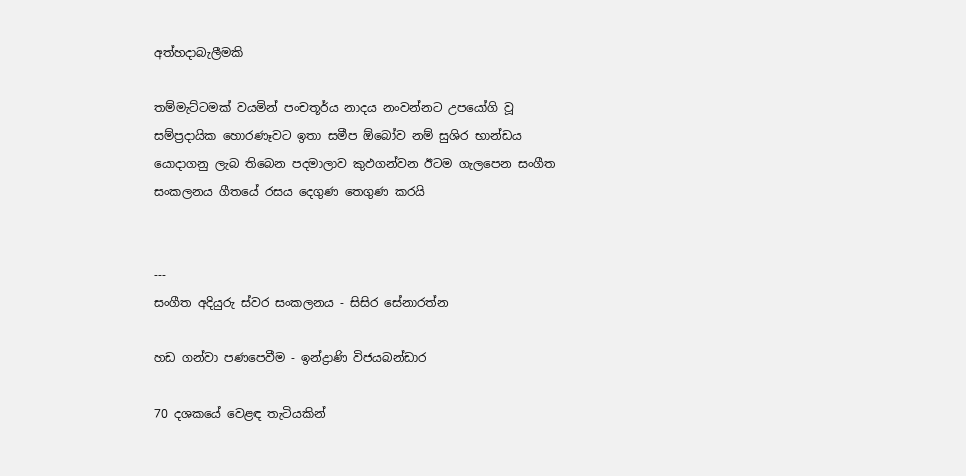අත්හදාබැලීමකි

තම්මැට්‌ටමක්‌ වයමින් පංචතූර්ය නාදය නංවන්නට උපයෝගි වූ සම්ප්‍රදායික හොරණෑවට ඉතා සමීප ඕබෝව නම් සුශිර භාන්ඩය යොදාගනු ලැබ තිබෙන පදමාලාව කුඵගන්වන ඊටම ගැලපෙන සංගීත සංකලනය ගීතයේ රසය දෙගුණ තෙගුණ කරයි


---
සංගීත අදියුරු ස්‌වර සංකලනය - සිසිර සේනාරත්න

හඩ ගන්වා පණපෙවීම - ඉන්ද්‍රාණි විජයබන්ඩාර

70 දශකයේ වෙළඳ තැටියකින්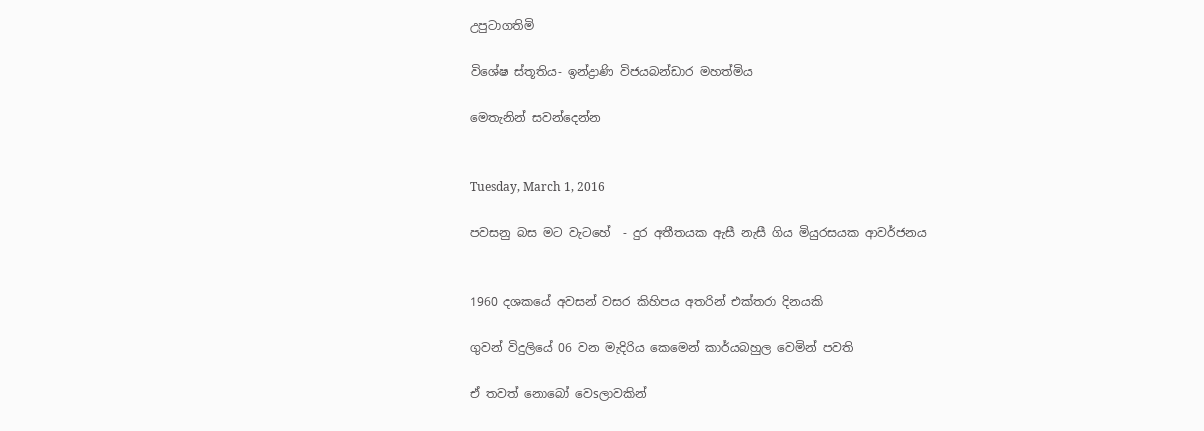උපුටාගතිමි

වි‍‍‍ශේෂ ස්‌තූතිය- ඉන්ද්‍රාණි විජයබන්ඩාර මහත්මිය

මෙතැනින් සවන්දෙන්න


Tuesday, March 1, 2016

පවසනු බස මට වැටහේ  - දුර අතීතයක ඇසී නැසී ගිය මියුරසයක ආවර්ජනය


1960 දශකයේ අවසන් වසර කිහිපය අතරින් එක්තරා දිනයකි

ගුවන් විදුලියේ 06 වන මැදිරිය කෙමෙන් කාර්යබහුල වෙමින් පවති

ඒ තවත් නොබෝ වෙsලාවකින්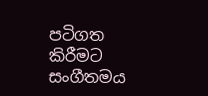පටිගත කිරීමට සංගීතමය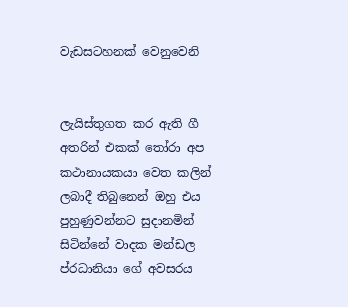වැඩසටහනක් වෙනුවෙනි


ලැයිස්තුගත කර ඇති ගී අතරින් එකක් තෝරා අප කථානායකයා වෙත කලින් ලබාදී තිබුනෙන් ඔහු එය පුහුණුවන්නට සුදානමින් සිටින්නේ වාදක මන්ඩල ප්රධානියා ගේ අවසරය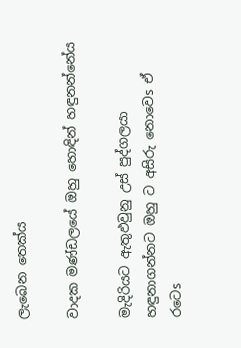ලැබෙන තෙක්ය

වාදක මණ්ඩලයේ ඔහු හොඳින් හඳුනන්නේය

මැදිරියට ඇතුඵවුනු උස් පුද්ගලයා හඳුනාගන්නට ඔහු ට අසිරු නොවෙs ඒ රටෙs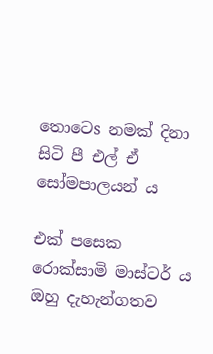තොටෙs නමක් දිනා සිටි පී එල් ඒ සෝමපාලයන් ය

එක් පසෙක රොක්සාමි මාස්ටර් ය ඔහු දැහැන්ගතව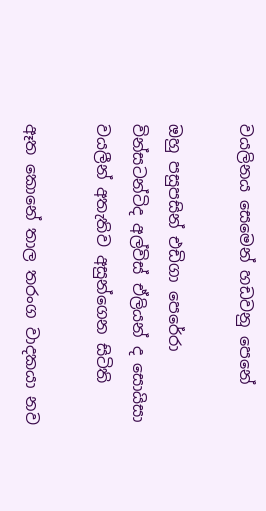වයලිනය සෙමෙන් හඩවනු පෙනේ

ඔහු පසුපසින් එඩිගා පෙරේරා වින්සටන්ටිද අල්විස් ඒලියන් ද සොයිසා වයලීන් අතැතිව අසුන්ගෙන සිටිති

ඈත කොනේ තාල තරංග වාදකයා නව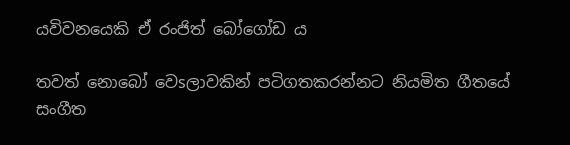යවිවනයෙකි ඒ රංජිත් බෝගෝඩ ය

තවත් නොබෝ වෙsලාවකින් පටිගතකරන්නට නියමිත ගීතයේ සංගීත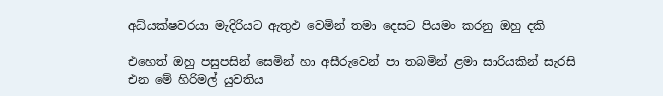අධ්යක්ෂවරයා මැදිරියට ඇතුඵ වෙමින් තමා දෙසට පියමං කරනු ඔහු දකි

එහෙත් ඔහු පසුපසින් සෙමින් හා අසීරුවෙන් පා තබමින් ළමා සාරියකින් සැරසි එන මේ හිරිමල් යුවතිය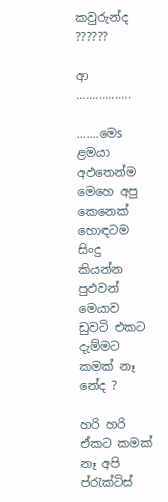කවුරුන්ද ??????

ආ .................

.......මෙs ළමයා අඵතෙන්ම මෙහෙ අපු කෙනෙක් හොඳටම සිංදු කියන්න පුඵවන් මෙයාව ඩුවටි එකට දැම්මට කමක් නෑ නේද ?

හරි හරි ඒකට කමක් නෑ අපි ප්රැක්ටිස්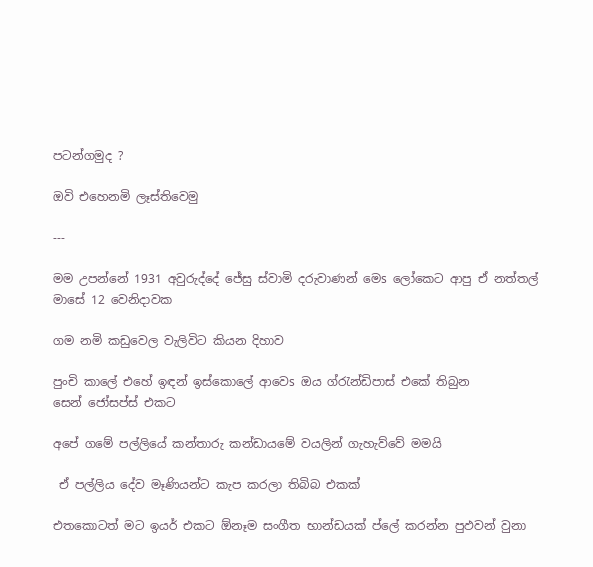පටන්ගමුද ?

ඔවි එහෙනමි ලෑස්තිවෙමු

---

මම උපන්නේ 1931 අවුරුද්දේ ජේසු ස්වාමි දරුවාණන් මෙs ලෝකෙට ආපු ඒ නත්තල් මාසේ 12 වෙනිදාවක

ගම නමි කඩුවෙල වැලිවිට කියන දිහාව

පුංචි කාලේ එහේ ඉඳන් ඉස්කොලේ ආවෙs ඔය ග්රැන්ඩිපාස් එකේ තිබුන සෙන්‍ ‍ජෝසප්ස් එකට

අපේ ගමේ පල්ලියේ කන්තාරු කන්ඩාය‍‍‍‍‍මේ වයලින් ගැහැව්වේ මමයි

 ඒ පල්ලිය දේව මෑණියන්ට කැප කරලා තිබිබ එකක්

එතකොටත් මට ඉයර් එකට ඕනෑම සංගීත භාන්ඩයක් ප්ලේ කරන්න පුඵවන් වුනා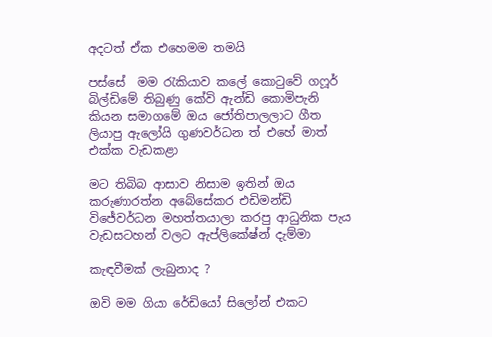අදටත් ඒක එහෙමම තමයි

පස්සේ  මම රැකියාව කලේ කොටුවේ ගෆූර් බිල්ඩිමේ තිබුණු කේවි ඇන්ඩි කොමිපැනි කියන සමාගමේ ඔය ජෝතිපාලලාට ගීත ලියාපු ඇලෝයි ගුණවර්ධන ත් එහේ මාත් එක්ක වැඩකළා

මට තිබිබ ආසාව නිසාම ඉතින් ඔය කරුණාරත්න අබේසේකර එඩිමන්ඩි විජේවර්ධන මහත්තයාලා කරපු ආධුනික පැය වැඩසටහන් වලට ඇප්ලිකේෂ්න් දැම්මා

කැඳවීමක්‌ ලැබුනාද ?

ඔවි මම ගියා රේඩියෝ සිලෝන් එකට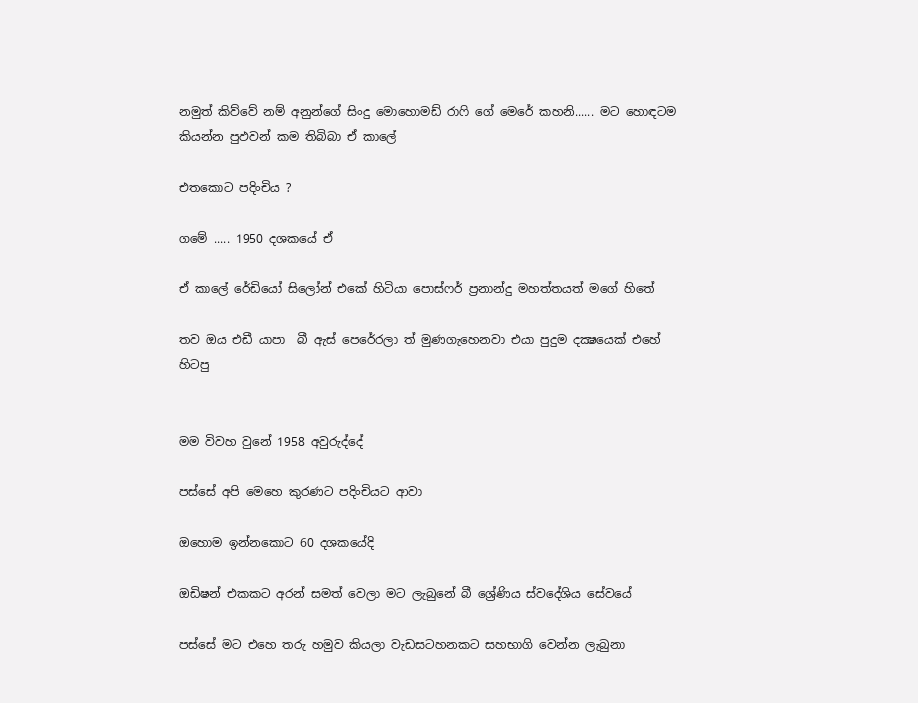නමුත් කිව්වේ නම් අනුන්ගේ සිංදු මොහොමඩ් රාෆි ගේ මෙරේ කහනි...... මට හොඳටම කියන්න පුඵවන් කම තිබිබා ඒ කාලේ

එතකොට පදිංචිය ?

ගමේ ..... 1950 දශකයේ ඒ

ඒ කාලේ රේඩියෝ සිලෝන් එකේ හිටියා පොස්ෆර් ප්‍රනාන්දු මහත්තයත් මගේ හිතේ

තව ඔය එඩී යාපා  බී ඇස් පෙරේරලා ත් මුණගැහෙනවා එයා පුදුම දක්‍ෂයෙක්‌ එහේ හිටපු


මම විවහ වුනේ 1958 අවුරුද්දේ

පස්සේ අපි මෙහෙ කුරණට පදිංචියට ආවා

ඔහොම ඉන්නකොට 60 දශකයේදි

ඔඩිෂන් එකකට අරන් සමත් වෙලා මට ලැබුනේ බී ශ්‍රේණිය ස්‌වදේශිය සේවයේ

පස්සේ මට එහෙ තරු හමුව කියලා වැඩසටහනකට සහභාගි වෙන්න ලැබුනා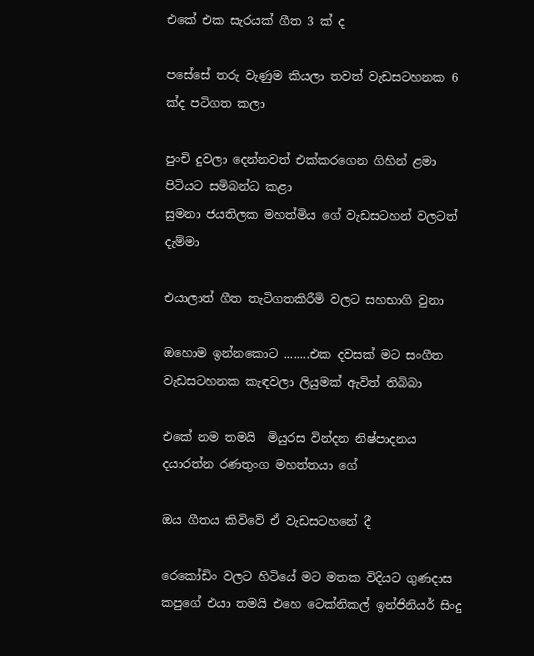එකේ එක සැරයක් ගීත 3 ක් ද

පසේසේ තරු වැණුම කියලා තවත් වැඩසටහනක 6 ක්ද පටිගත කලා

පුංචි දුවලා දෙන්නවත් එක්කරගෙන ගිහින් ළමා පිටියට සමිබන්ධ කළා
සුමනා ජයතිලක මහත්මිය ගේ වැඩසටහන් වලටත් දැම්මා

එයාලාත් ගීත තැටිගතකිරීමි වලට සහභාගි වුනා

ඔහොම ඉන්නකොට ........එක දවසක් මට සංගීත වැඩසටහනක කැඳවලා ලියුමක් ඇවිත් තිබිබා

එකේ නම තමයි  මියුරස වින්දන නිෂ්පාදනය දයාරත්න රණතුංග මහත්තයා ගේ

ඔය ගීතය කිවිවේ ඒ වැඩසටහනේ දී

රෙ‍කෝඩිං වලට හිටියේ මට මතක විදියට ගුණදාස කපුගේ එයා තමයි එහෙ ටෙක්නිකල් ඉන්ජිනියර් සිංදු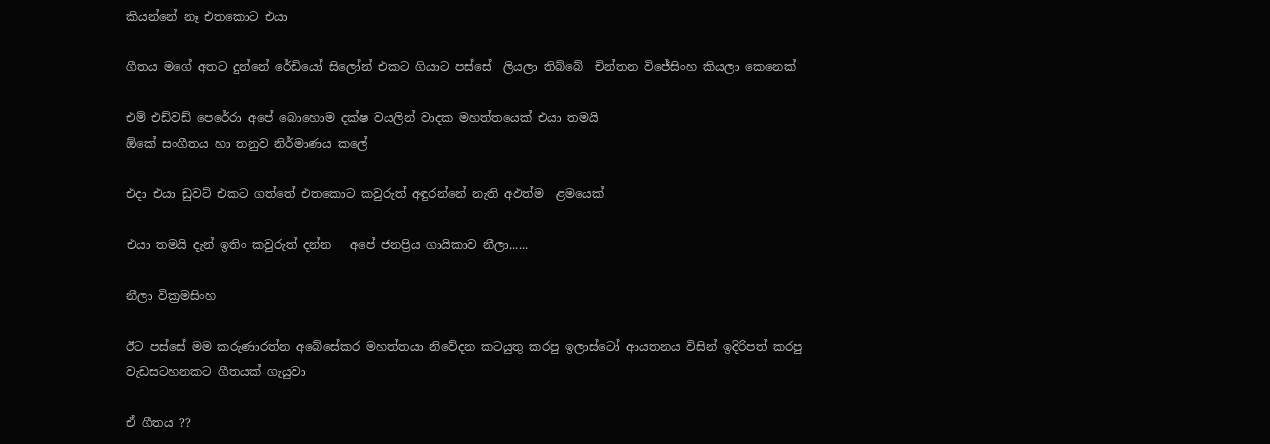කියන්නේ නෑ එතකොට එයා

ගීතය මගේ අතට දුන්නේ රේඩියෝ සිලෝන් එකට ගියාට පස්‌සේ  ලියලා තිබ්බේ  චින්තන විජේසිංහ කියලා කෙනෙක්

එම් එඩ්වඩ් පෙරේරා අපේ බොහොම දක්ෂ වයලින් වාදක මහත්තයෙක් එයා තමයි
ඕකේ සංගීතය හා තනුව නිර්මාණය කලේ

එදා එයා ඩුවට් එකට ගත්තේ එතකොට කවුරුත් අඳුරන්නේ නැති අඵත්ම  ළමයෙක්

එයා තමයි දැන් ඉතිං කවුරුත් දන්න   අපේ ජනප්‍රිය ගායිකාව නීලා......

නීලා වික්‍රමසිංහ

ඊට පස්සේ මම කරුණාරත්න අබේසේකර මහත්තයා නිවේදන කටයුතු කරපු ඉලාස්ටෝ ආයතනය විසින් ඉදිරිපත් කරපු වැඩසටහනකට ගීතයක් ගැයුවා

ඒ ගීතය ??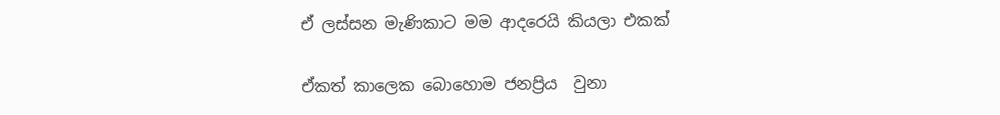ඒ ලස්සන මැණිකාට මම ආදරෙයි කියලා එකක්‌

ඒකත් කාලෙක බොහොම ජනප්‍රිය  වුනා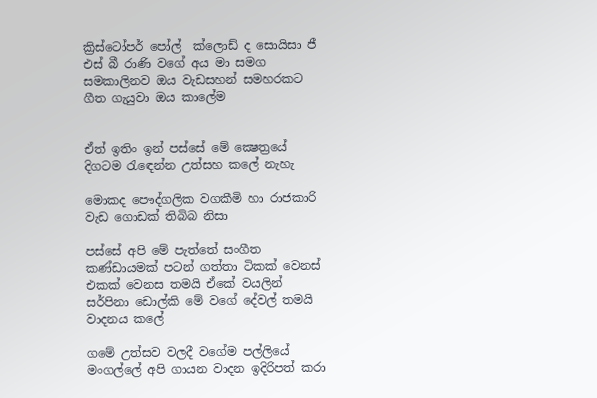ක්‍රිස්‌ටෝපර් පෝල්  ක්ලොඩ් ද සොයිසා ජී එස් බී රාණි වගේ අය මා සමග සමකාලිනව ඔය වැඩසහන් සමහරකට ගීත ගැයුවා ඔය කාලේම


ඒත් ඉතිං ඉන් පස්සේ මේ ක්‍ෂෙත්‍රයේ දිගටම රැඳෙන්න උත්සහ කලේ නැහැ

මොකද පෞද්ගලික වගකීමි හා රාජකාරි වැඩ ගොඩක් තිබිබ නිසා

පස්සේ අපි මේ පැත්තේ සංගීත කණ්ඩායමක් පටන් ගත්තා ටිකක් වෙනස් එකක් වෙනස තමයි ඒකේ වයලින් සර්පිනා ඩොල්කි මේ වගේ දේවල් තමයි වාදනය කලේ

ගමේ උත්සව වලදී වගේම පල්ලියේ මංගල්ලේ අපි ගායන වාදන ඉදිරිපත් කරා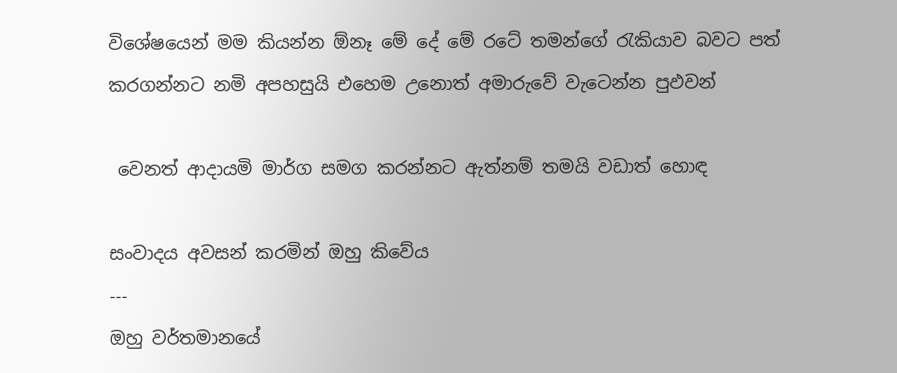විශේෂයෙන් මම කියන්න ඕනෑ මේ දේ මේ රටේ තමන්ගේ රැකියාව බවට පත් කරගන්නට නමි අපහසුයි එහෙම උනොත් අමාරුවේ වැටෙන්න පුඵවන්

 වෙනත් ආදායමි මාර්ග සමග කරන්නට ඇත්නම් තමයි වඩාත් හොඳ

සංවාදය අවසන් කරමින් ඔහු කිවේය
---
ඔහු වර්තමානයේ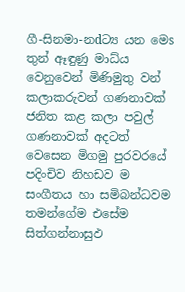ගී-සිනමා-නdට්‍ය යන මෙs තුන් ඈඳුණු මාධ්ය වෙනුවෙන් මිණිමුතු වන් කලාකරුවන් ගණනාවක් ජනිත කළ කලා පවුල් ගණනාවක්‌ අදටත් වෙසෙන මිගමු පුරවරයේ පදිංචිව නිහඩව ම සංගීතය හා සමිබන්ධවම තමන්ගේම එසේම සිත්ගන්නාසුඵ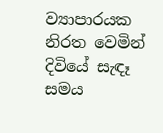ව්‍යාපාරයක නිරත වෙමින් දිවියේ සැඳෑ සමය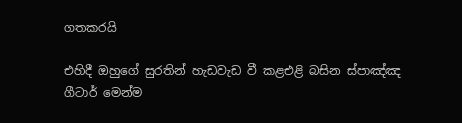ගතකරයි

එහිදී ඔහුගේ සුරතින් හැඩවැඩ වී කළඑළි බසින ස්‌පාඤ්ඤ ගීටාර් මෙන්ම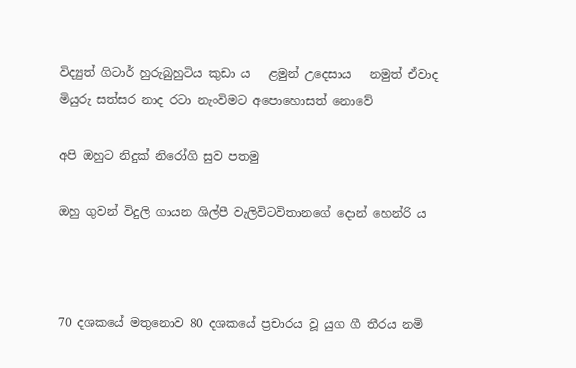විද්‍යුත් ගිටාර් හුරුබුහුටිය කුඩා ය   ළමුන් උදෙසාය   නමුත් ඒවාද මියුරු සත්සර නාද රටා නැංවිමට අපොහොසත් නොවේ

අපි ඔහුට නිදුක් නිරෝගි සුව පතමු

ඔහු ගුවන් විදුලි ගායන ශිල්පී වැලිවිටවිතානගේ දොන් හෙන්රි ය



70 දශකයේ මතුනොව 80 දශකයේ ප්‍රචාරය වූ යුග ගී තීරය නමි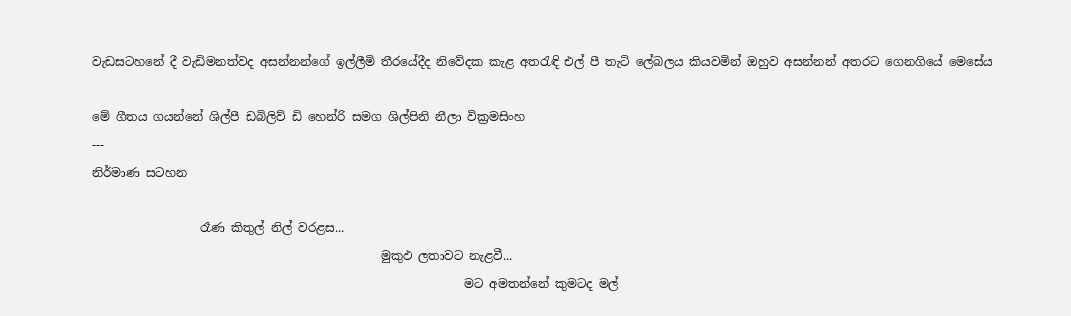වැඩසටහනේ දී වැඩිමනත්වද අසන්නන්ගේ ඉල්ලීමි තීරයේදීද නිවේදක කැළ අතරැඳි එල් පී තැටි ලේබලය කියවමින් ඔහුව අසන්නන් අතරට ගෙනගියේ මෙසේය

මේ ගීතය ගයන්නේ ශිල්පී ඩබිලිව් ඩි හෙන්රි සමග ශිල්පිනි නීලා වික්‍රමසිංහ
---
නිර්මාණ සටහන

                  රෑණ කිතුල් නිල් වරළස...
                                                මුකුඵ ලතාවට නැළවී...
                                                              මට අමතන්නේ කුමටද මල්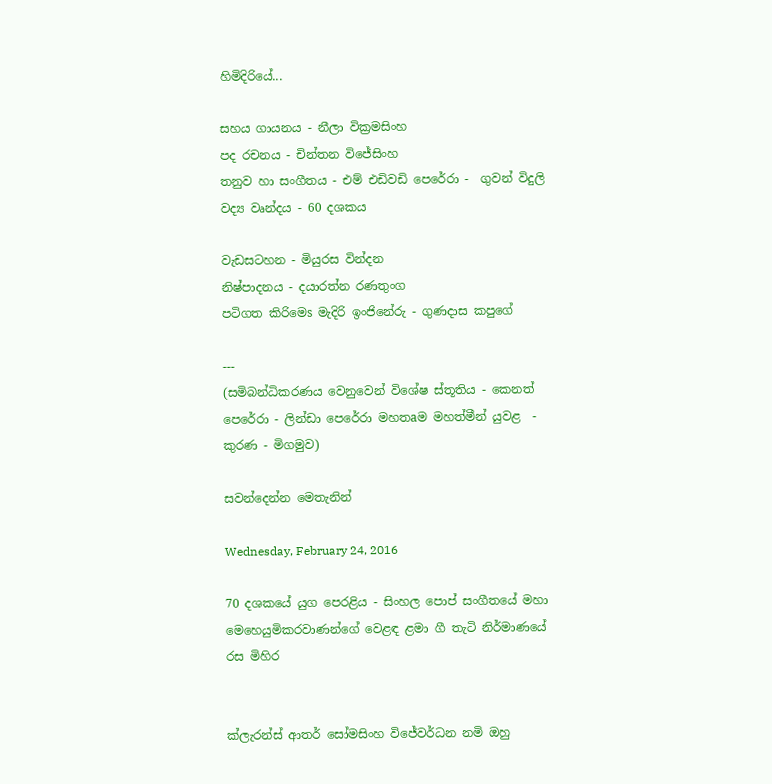හිමිදිරියේ...

සහය ගායනය - නීලා වික්‍රමසිංහ
පද රචනය - චින්තන විජේසිංහ
තනුව හා සංගීතය - එම් එඩිවඩි පෙරේරා -  ගුවන් විදුලි වද්‍ය වෘන්දය - 60 දශකය

වැඩසටහන - මියුරස වින්දන
නිෂ්පාදනය - දයාරත්න රණතුංග
පටිගත කිරිමෙs මැදිරි ඉංජිනේරු - ගුණදාස කපුගේ

---
(සමිබන්ධිකරණය වෙනුවෙන් විශේෂ ස්තූතිය - කෙනත් පෙරේරා - ලින්ඩා පෙරේරා මහතaම මහත්මීන් යුවළ  - කුරණ - මිගමුව)

සවන්දෙන්න මෙතැනින්

Wednesday, February 24, 2016

70 දශකයේ යුග පෙරළිය - සිංහල පොප් සංගීතයේ මහා මෙහෙයුමිකරවාණන්ගේ වෙළඳ ළමා ගී තැටි නිර්මාණයේ රස මිහිර


ක්‌ලැරන්ස්‌ ආතර් සෝමසිංහ විජේවර්ධන නමි ඔහු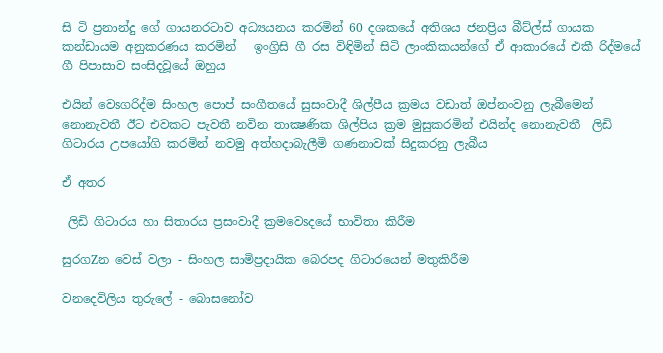සි ටි ප්‍රනාන්දු ගේ ගායනරටාව අධ්‍යයනය කරමින් 60 දශකයේ අතිශය ජනප්‍රිය බීට්‌ල්ස්‌ ගායක කන්ඩායම අනුකරණය කරමින්   ඉංග්‍රිසි ගී රස විඳිමින් සිටි ලාංකිකයන්ගේ ඒ ආකාරයේ එකී රිද්මයේ ගී පිපාසාව සංසිදවූයේ ඔහුය

එයින් වෙsගරිද්ම සිංහල පොප් සංගීතයේ සුසංවාදී ශිල්පීය ක්‍රමය වඩාත් ඔප්නංවනු ලැබීමෙන් නොනැවතී ඊට එවකට පැවතී නවින තාක්‍ෂණික ශිල්පිය ක්‍රම මුසුකරමින් එයින්ද නොනැවතී  ලිඩි ගිටාරය උපයෝගි කරමින් නවමු අත්හදාබැලීමි ගණනාවක්‌ සිදුකරනු ලැබීය

ඒ අතර

 ලිඩි ගිටාරය හා සිතාරය ප්‍රසංවාදී ක්‍රමවෙsදයේ භාවිතා කිරීම

සුරගZන වෙස්‌ වලා - සිංහල සාමිප්‍රදායික බෙරපද ගිටාරයෙන් මතුකිරීම

වනදෙවිලිය තුරුලේ - බොසනෝව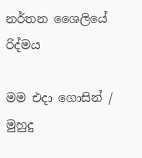නර්තන ශෛලියේ රිද්මය

මම එදා ගොසින් / මුහුදු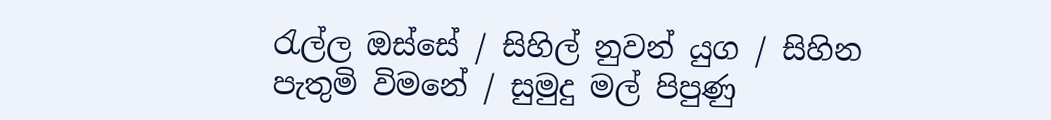රැල්ල ඔස්‌සේ / සිහිල් නුවන් යුග / සිහින පැතුමි විමනේ / සුමුදු මල් පිපුණු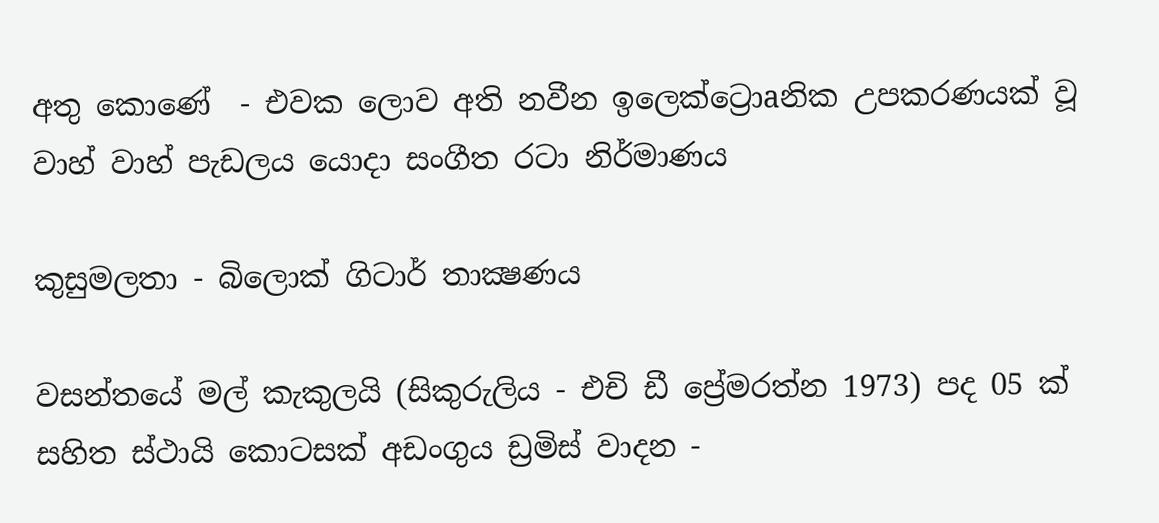අතු කොණේ  - එවක ලොව අති නවීන ඉලෙක්‌ට්‍රොaනික උපකරණයක්‌ වූ වාහ් වාහ් පැඩලය යොදා සංගීත රටා නිර්මාණය

කුසුමලතා - බිලොක්‌ ගිටාර් තාක්‍ෂණය

වසන්තයේ මල් කැකුලයි (සිකුරුලිය - එචි ඩී ප්‍රේමරත්න 1973) පද 05 ක්‌ සහිත ස්‌ථායි කොටසක්‌ අඩංගුය ඩ්‍රමිස්‌ වාදන -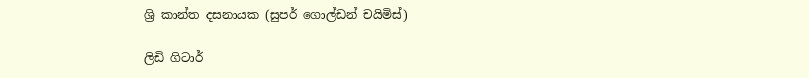ශ්‍රි කාන්ත දසනායක (සුපර් ගොල්ඩන් චයිමිස්‌)

ලිඩි ගිටාර්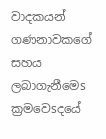වාදකයන් ගණනාවකගේ සහය ලබාගැනීමෙs ක්‍රමවෙsදයේ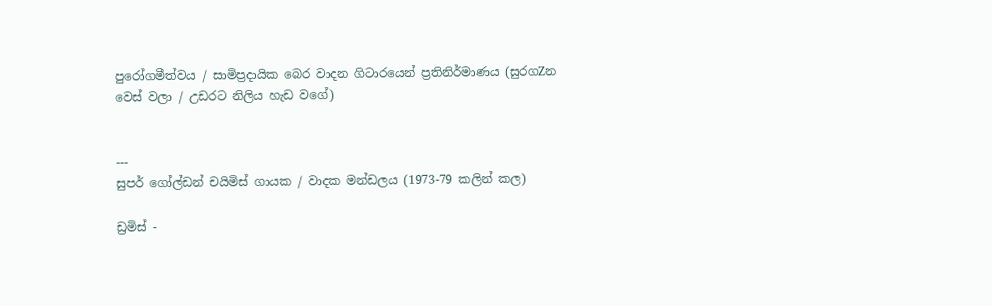පුරෝගමීත්වය / සාමිප්‍රදායික බෙර වාදන ගිටාරයෙන් ප්‍රතිනිර්මාණය (සුරගZන වෙස්‌ වලා / උඩරට නිලිය හැඩ වගේ)


---
සුපර් ගෝල්ඩන් චයිමිස්‌ ගායක / වාදක මන්ඩලය (1973-79 කලින් කල)

ඩ්‍රමිස්‌ -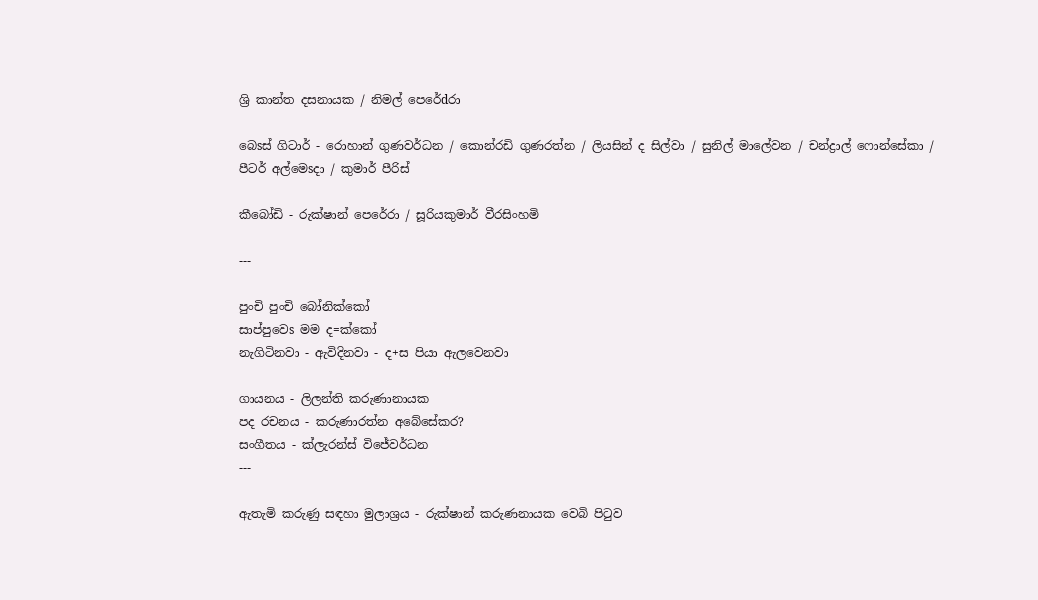ශ්‍රි කාන්ත දසනායක / නිමල් පෙරේdරා

බෙsස්‌ ගිටාර් - රොහාන් ගුණවර්ධන / කොන්රඩි ගුණරත්න / ලියසින් ද සිල්වා / සුනිල් මාලේවන / චන්ද්‍රාල් ෆොන්සේකා / පීටර් අල්මෙsදා / කුමාර් පීරිස්‌

කීබෝඩි - රුක්‌ෂාන් පෙරේරා / සූරියකුමාර් වීරසිංහමි

---

පුංචි පුංචි බෝනික්‌කෝ
සාප්පුවෙs මම ද=ක්‌කෝ
නැගිටිනවා - ඇවිදිනවා - ද+ස පියා ඇලවෙනවා

ගායනය - ලිලන්ති කරුණානායක
පද රචනය - කරුණාරත්න අබේසේකර?
සංගීතය - ක්‌ලැරන්ස්‌ විජේවර්ධන
---

ඇතැමි කරුණු සඳහා මුලාශ්‍රය - රුක්‌ෂාන් කරුණනායක වෙබි පිටුව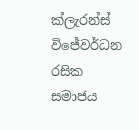ක්‌ලැරන්ස්‌ විජේවර්ධන රසික සමාජය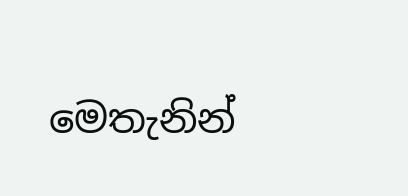මෙතැනින්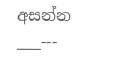අසන්න
___---